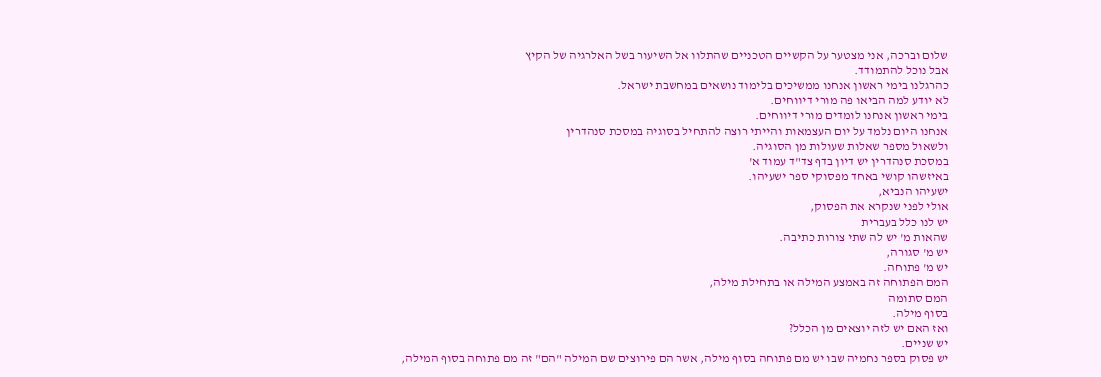שלום וברכה, אני מצטער על הקשיים הטכניים שהתלוו אל השיעור בשל האלרגיה של הקיץ
אבל נוכל להתמודד.
כהרגלנו בימי ראשון אנחנו ממשיכים בלימוד נושאים במחשבת ישראל.
לא יודע למה הביאו פה מורי דיווחים.
בימי ראשון אנחנו לומדים מורי דיווחים.
אנחנו היום נלמד על יום העצמאות והייתי רוצה להתחיל בסוגיה במסכת סנהדרין
ולשאול מספר שאלות שעולות מן הסוגיה.
במסכת סנהדרין יש דיון בדף צד"ד עמוד א'
באיזשהו קושי באחד מפסוקי ספר ישעיהו.
ישעיהו הנביא,
אולי לפני שנקרא את הפסוק,
יש לנו כלל בעברית
שהאות מ' יש לה שתי צורות כתיבה.
יש מ' סגורה,
יש מ' פתוחה.
המם הפתוחה זה באמצע המילה או בתחילת מילה,
המם סתומה
בסוף מילה.
ואז האם יש לזה יוצאים מן הכלל?
יש שניים.
יש פסוק בספר נחמיה שבו יש מם פתוחה בסוף מילה, אשר הם פירוצים שם המילה "הם" זה מם פתוחה בסוף המילה,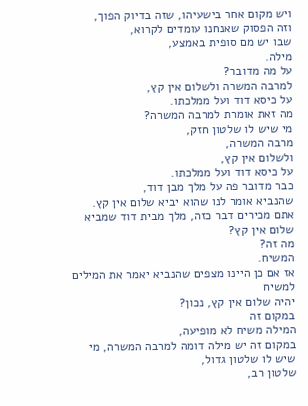ויש מקום אחר בישעיהו, שזה בדיוק הפוך,
וזה הפסוק שאנחנו עומדים לקרוא,
שבו יש מם סופית באמצע,
מילה.
על מה מדובר?
למרבה המשרה ולשלום אין קץ,
על כיסא דוד ועל ממלכתו.
מה זאת אומרת למרבה המשרה?
מי שיש לו שלטון חזק,
מרבה המשרה,
ולשלום אין קץ,
על כיסא דוד ועל ממלכתו.
כבר מדובר פה על מלך מבן דוד,
שהנביא אומר לנו שהוא יביא שלום אין קץ.
אתם מכירים דבר כזה, מלך מבית דוד שמביא שלום אין קץ?
מה זה?
המשיח.
אז אם כן היינו מצפים שהנביא יאמר את המילים למשיח
יהיה שלום אין קץ, נכון?
במקום זה
המילה משיח לא מופיעה,
במקום זה יש מילה דומה למרבה המשרה, מי שיש לו שלטון גדול,
שלטון רב,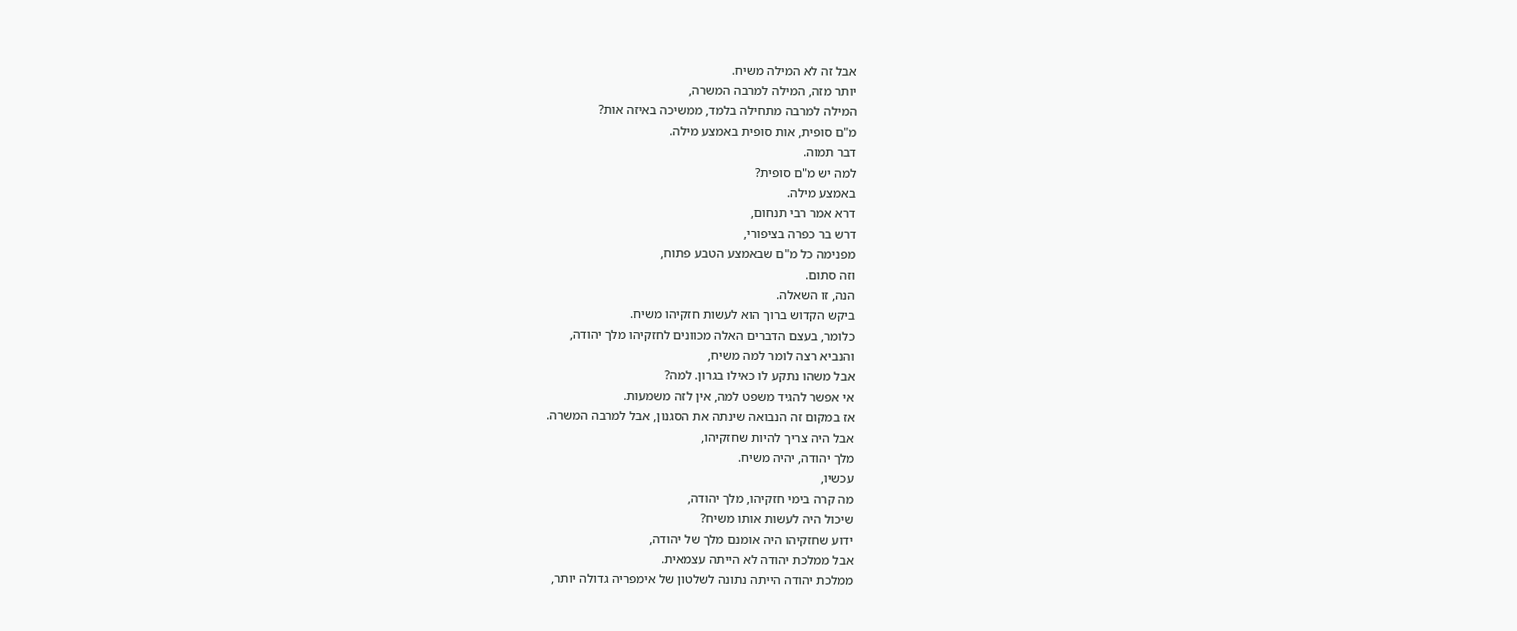אבל זה לא המילה משיח.
יותר מזה, המילה למרבה המשרה,
המילה למרבה מתחילה בלמד, ממשיכה באיזה אות?
מ"ם סופית, אות סופית באמצע מילה.
דבר תמוה.
למה יש מ"ם סופית?
באמצע מילה.
דרא אמר רבי תנחום,
דרש בר כפרה בציפורי,
מפנימה כל מ"ם שבאמצע הטבע פתוח,
וזה סתום.
הנה, זו השאלה.
ביקש הקדוש ברוך הוא לעשות חזקיהו משיח.
כלומר, בעצם הדברים האלה מכוונים לחזקיהו מלך יהודה,
והנביא רצה לומר למה משיח,
אבל משהו נתקע לו כאילו בגרון. למה?
אי אפשר להגיד משפט למה, אין לזה משמעות.
אז במקום זה הנבואה שינתה את הסגנון, אבל למרבה המשרה.
אבל היה צריך להיות שחזקיהו,
מלך יהודה, יהיה משיח.
עכשיו,
מה קרה בימי חזקיהו, מלך יהודה,
שיכול היה לעשות אותו משיח?
ידוע שחזקיהו היה אומנם מלך של יהודה,
אבל ממלכת יהודה לא הייתה עצמאית.
ממלכת יהודה הייתה נתונה לשלטון של אימפריה גדולה יותר,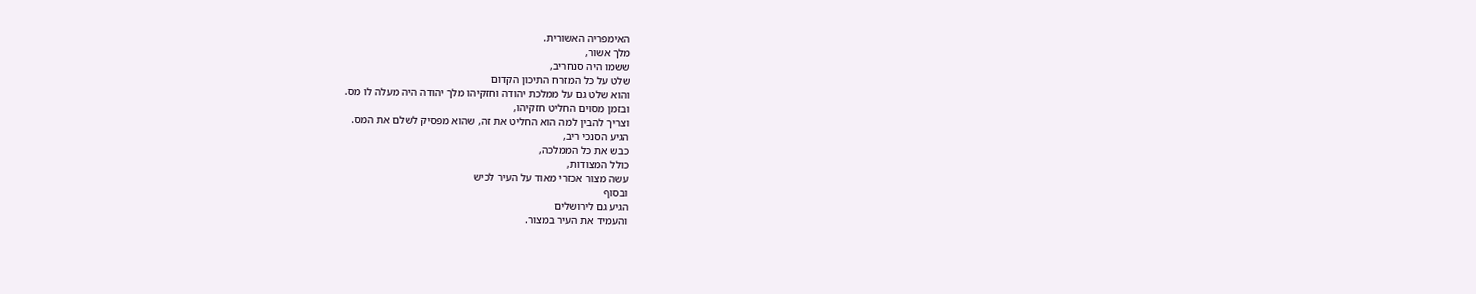האימפריה האשורית.
מלך אשור,
ששמו היה סנחריב,
שלט על כל המזרח התיכון הקדום
והוא שלט גם על ממלכת יהודה וחזקיהו מלך יהודה היה מעלה לו מס.
ובזמן מסוים החליט חזקיהו,
וצריך להבין למה הוא החליט את זה, שהוא מפסיק לשלם את המס.
הגיע הסנכי ריב,
כבש את כל הממלכה,
כולל המצודות,
עשה מצור אכזרי מאוד על העיר לכיש
ובסוף
הגיע גם לירושלים
והעמיד את העיר במצור.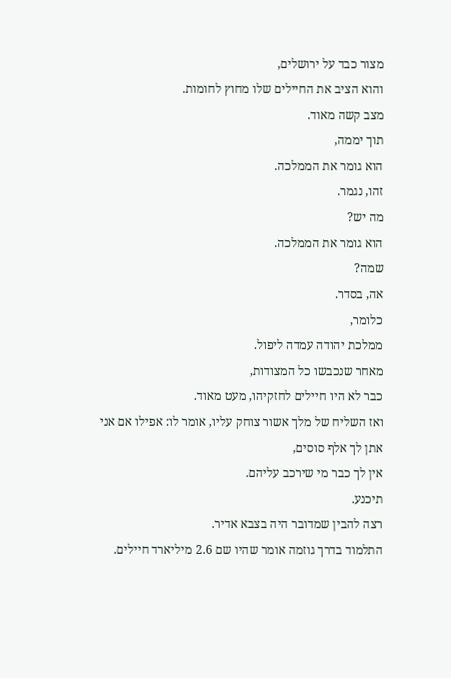מצור כבד על ירושלים,
והוא הציב את החיילים שלו מחוץ לחומות.
מצב קשה מאוד.
תוך יממה,
הוא גומר את הממלכה.
זהו, נגמר.
מה יש?
הוא גומר את הממלכה.
שמה?
אה, בסדר.
כלומר,
ממלכת יהודה עמדה ליפול.
מאחר שנכבשו כל המצודות,
כבר לא היו חיילים לחזקיהו, מעט מאוד.
ואז השליח של מלך אשור צוחק עליו, אומר לו: אפילו אם אני אתן לך אלף סוסים,
אין לך כבר מי שירכב עליהם.
תיכנע.
רצה להבין שמדובר היה בצבא אדיר.
התלמוד בדרך גוזמה אומר שהיו שם 2.6 מיליארד חיילים.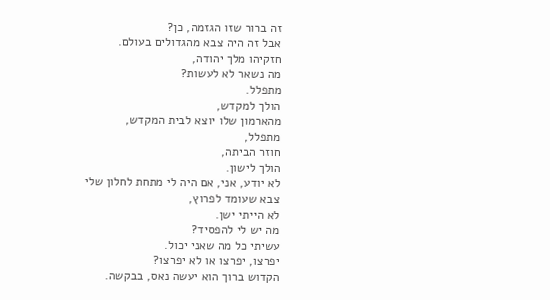זה ברור שזו הגזמה, כן?
אבל זה היה צבא מהגדולים בעולם.
חזקיהו מלך יהודה,
מה נשאר לא לעשות?
מתפלל.
הולך למקדש,
מהארמון שלו יוצא לבית המקדש,
מתפלל,
חוזר הביתה,
הולך לישון.
לא יודע, אני, אם היה לי מתחת לחלון שלי
צבא שעומד לפרוץ,
לא הייתי ישן.
מה יש לי להפסיד?
עשיתי כל מה שאני יכול.
יפרצו, יפרצו או לא יפרצו?
הקדוש ברוך הוא יעשה נאס, בבקשה.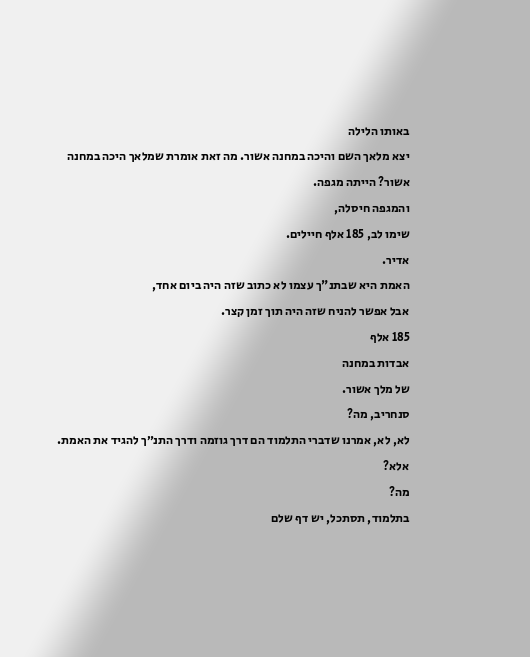באותו הלילה
יצא מלאך השם והיכה במחנה אשור. מה זאת אומרת שמלאך היכה במחנה אשור? הייתה מגפה.
והמגפה חיסלה,
שימו לב, 185 אלף חיילים.
אדיר.
האמת היא שבתנ"ך עצמו לא כתוב שזה היה ביום אחד,
אבל אפשר להניח שזה היה תוך זמן קצר.
185 אלף
אבדות במחנה
של מלך אשור.
סנחריב, מה?
לא, לא, אמרנו שדברי התלמוד הם דרך גוזמה ודרך התנ״ך להגיד את האמת.
אלא?
מה?
בתלמוד, תסתכל, יש דף שלם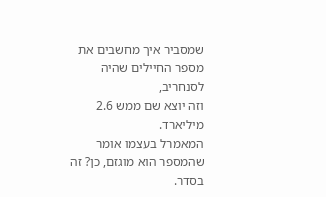שמסביר איך מחשבים את מספר החיילים שהיה לסנחריב,
וזה יוצא שם ממש 2.6 מיליארד.
המאמרל בעצמו אומר שהמספר הוא מוגזם, כן? זה בסדר.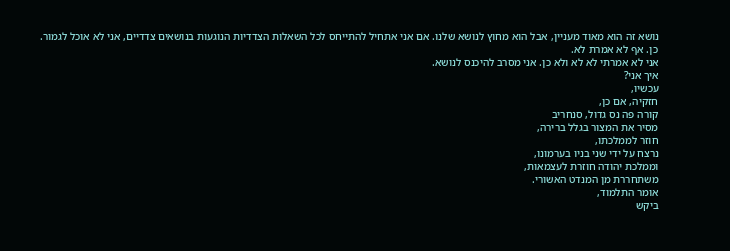נושא זה הוא מאוד מעניין, אבל הוא מחוץ לנושא שלנו. אם אני אתחיל להתייחס לכל השאלות הצדדיות הנוגעות בנושאים צדדיים, אני לא אוכל לגמור.
כן. אף לא אמרת לא.
אני לא אמרתי לא לא ולא כן. אני מסרב להיכנס לנושא.
איך אני?
עכשיו,
חזקיה, אם כן,
קורה פה נס גדול, סנחריב
מסיר את המצור בגלל ברירה,
חוזר לממלכתו,
נרצח על ידי שני בניו בערמונו,
וממלכת יהודה חוזרת לעצמאות,
משתחררת מן המנדט האשורי.
אומר התלמוד,
ביקש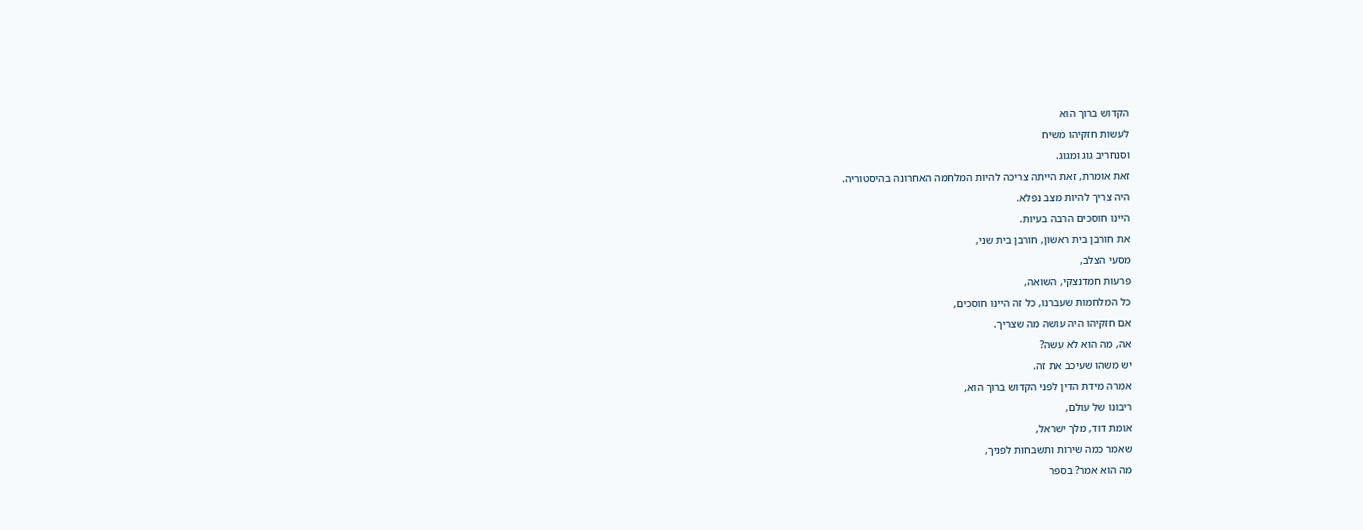הקדוש ברוך הוא
לעשות חזקיהו משיח
וסנחריב גוג ומגוג.
זאת אומרת, זאת הייתה צריכה להיות המלחמה האחרונה בהיסטוריה.
היה צריך להיות מצב נפלא.
היינו חוסכים הרבה בעיות.
את חורבן בית ראשון, חורבן בית שני,
מסעי הצלב,
פרעות חמדנצקי, השואה,
כל המלחמות שעברנו, כל זה היינו חוסכים,
אם חזקיהו היה עושה מה שצריך.
אה, מה הוא לא עשה?
יש משהו שעיכב את זה.
אמרה מידת הדין לפני הקדוש ברוך הוא,
ריבונו של עולם,
אומת דוד, מלך ישראל,
שאמר כמה שירות ותשבחות לפניך,
מה הוא אמר? בספר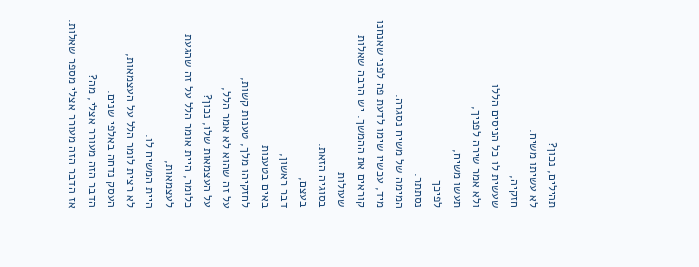תהילים, נכון?
לא עשיתו משיח.
חזקיה,
שעשית לו כל הניסים הללו
ולא אמר שירה לפניך,
תעשו משיח,
לפיכך
נסתתר.
המימה של משיח נסגרה.
מיד, עכשיו שימו לדעת פה לפני שאנחנו קוראים את ההמשך. יש הרבה שאלות שעולות
בסוגיה הזאת.
בעצם,
דבר ראשון,
באים בטענות
לחזקיהו מלך, טענות קשות,
על זה שהוא לא אמר הלל,
על העצמאות שלו, נכון?
כלומר, היית אומר הלל על זה שהגעת לעצמאות,
היית המשיח לו.
לא רצית לומר הלל על העצמאות,
העסק נדחה באלפי שנים.
הדבר הזה מעורר אצלי, מה?
אז הדבר הזה מעורר אצלי מספר שאלות.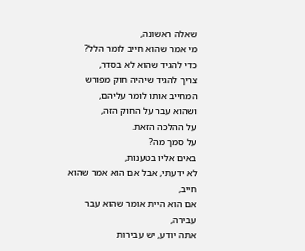שאלה ראשונה,
מי אמר שהוא חייב לומר הלל?
כדי להגיד שהוא לא בסדר,
צריך להגיד שיהיה חוק מפורש המחייב אותו לומר עליהם,
ושהוא עבר על החוק הזה,
על ההלכה הזאת.
על סמך מה?
באים אליו בטענות,
לא ידעתי, אבל אם הוא אמר שהוא חייב,
אם הוא היית אומר שהוא עבר עבירה,
אתה יודע, יש עבירות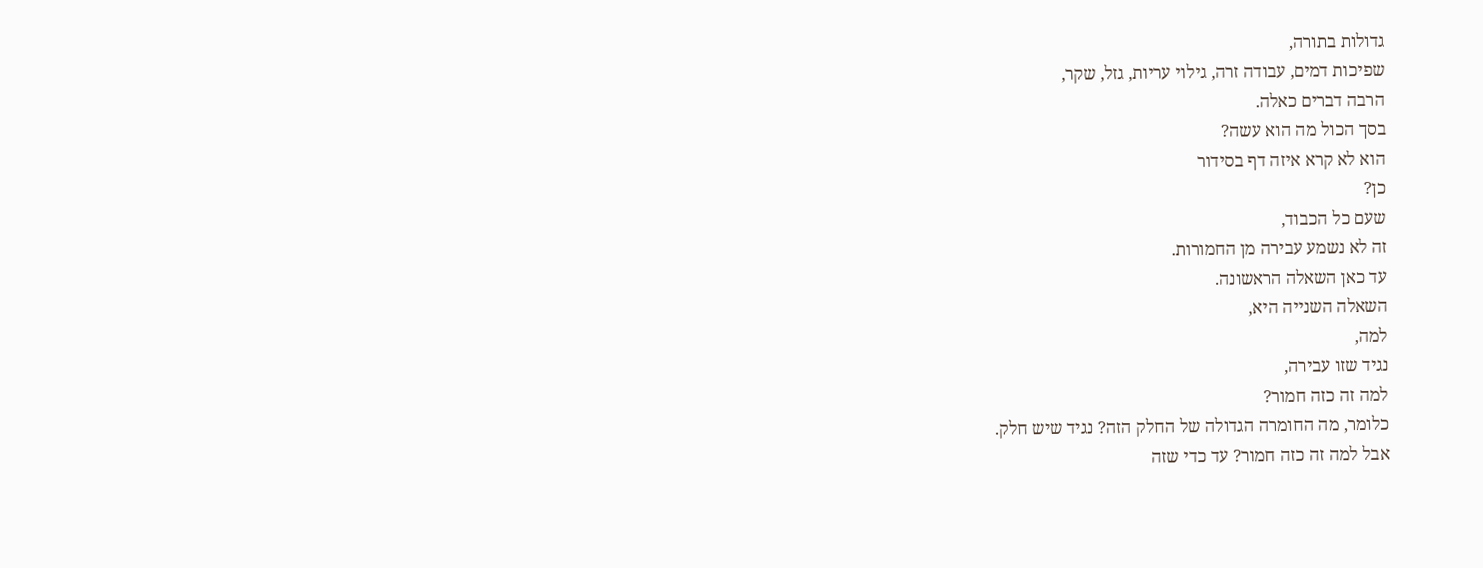גדולות בתורה,
שפיכות דמים, עבודה זרה, גילוי עריות, גזל, שקר,
הרבה דברים כאלה.
בסך הכול מה הוא עשה?
הוא לא קרא איזה דף בסידור
כן?
שעם כל הכבוד,
זה לא נשמע עבירה מן החמורות.
עד כאן השאלה הראשונה.
השאלה השנייה היא,
למה,
נגיד שזו עבירה,
למה זה כזה חמור?
כלומר, מה החומרה הגדולה של החלק הזה? נגיד שיש חלק.
אבל למה זה כזה חמור? עד כדי שזה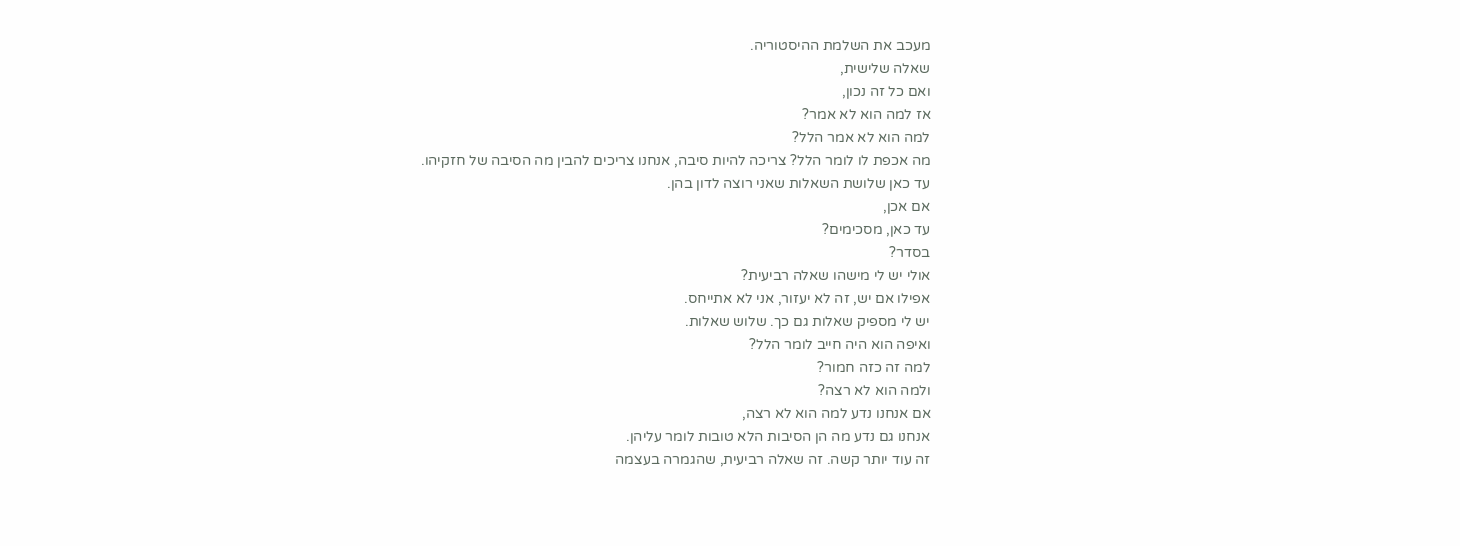מעכב את השלמת ההיסטוריה.
שאלה שלישית,
ואם כל זה נכון,
אז למה הוא לא אמר?
למה הוא לא אמר הלל?
מה אכפת לו לומר הלל? צריכה להיות סיבה, אנחנו צריכים להבין מה הסיבה של חזקיהו.
עד כאן שלושת השאלות שאני רוצה לדון בהן.
אם אכן,
עד כאן, מסכימים?
בסדר?
אולי יש לי מישהו שאלה רביעית?
אפילו אם יש, זה לא יעזור, אני לא אתייחס.
יש לי מספיק שאלות גם כך. שלוש שאלות.
ואיפה הוא היה חייב לומר הלל?
למה זה כזה חמור?
ולמה הוא לא רצה?
אם אנחנו נדע למה הוא לא רצה,
אנחנו גם נדע מה הן הסיבות הלא טובות לומר עליהן.
זה עוד יותר קשה. זה שאלה רביעית, שהגמרה בעצמה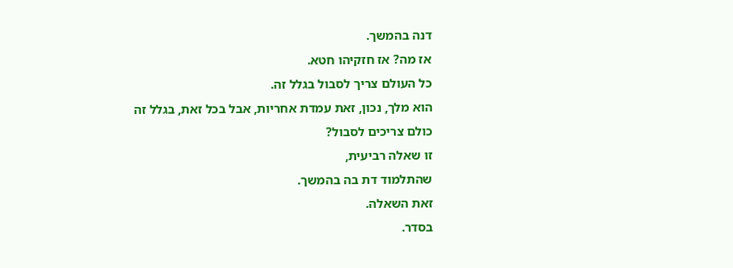דנה בהמשך.
אז מה? אז חזקיהו חטא.
כל העולם צריך לסבול בגלל זה.
הוא מלך, נכון, זאת עמדת אחריות, אבל בכל זאת, בגלל זה כולם צריכים לסבול?
זו שאלה רביעית,
שהתלמוד דת בה בהמשך.
זאת השאלה.
בסדר.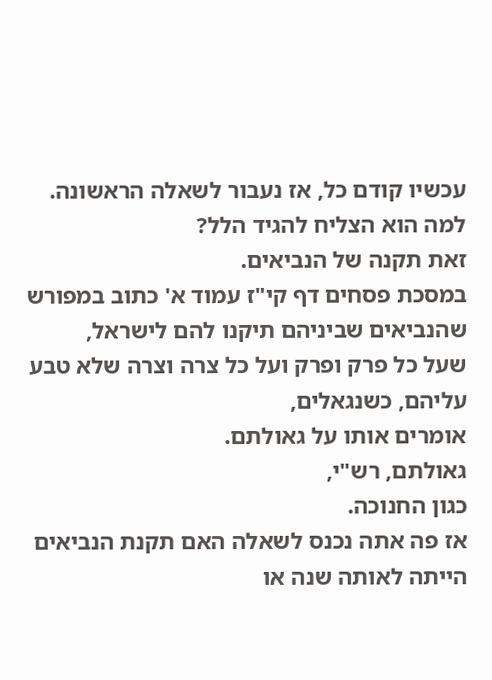עכשיו קודם כל, אז נעבור לשאלה הראשונה.
למה הוא הצליח להגיד הלל?
זאת תקנה של הנביאים.
במסכת פסחים דף קי"ז עמוד א' כתוב במפורש שהנביאים שביניהם תיקנו להם לישראל,
שעל כל פרק ופרק ועל כל צרה וצרה שלא טבע עליהם, כשנגאלים,
אומרים אותו על גאולתם.
גאולתם, רש"י,
כגון החנוכה.
אז פה אתה נכנס לשאלה האם תקנת הנביאים הייתה לאותה שנה או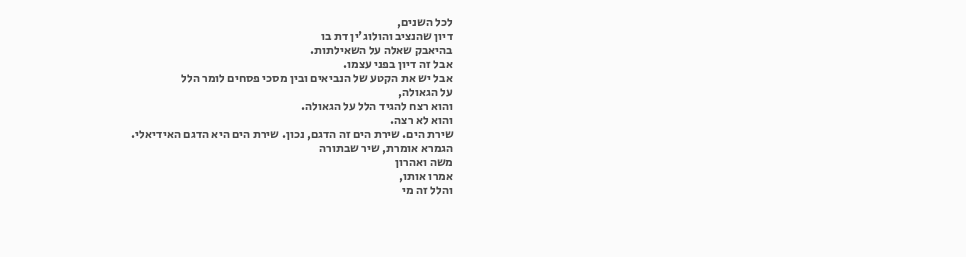לכל השנים,
דיון שהנציב והולוג'ין דת בו
בהיאבק שאלה על השאילתות.
אבל זה דיון בפני עצמו.
אבל יש את הקטע של הנביאים ובין מסכי פסחים לומר הלל
על הגאולה,
והוא רצח להגיד הלל על הגאולה.
והוא לא רצה.
שירת הים. שירת הים זה הדגם, נכון. שירת הים היא הדגם האידיאלי.
הגמרא אומרת, שיר שבתורה
משה ואהרון
אמרו אותו,
והלל זה מי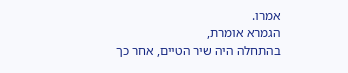אמרו.
הגמרא אומרת,
בהתחלה היה שיר הטיים, אחר כך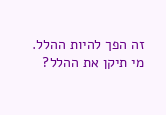זה הפך להיות ההלל.
מי תיקן את ההלל?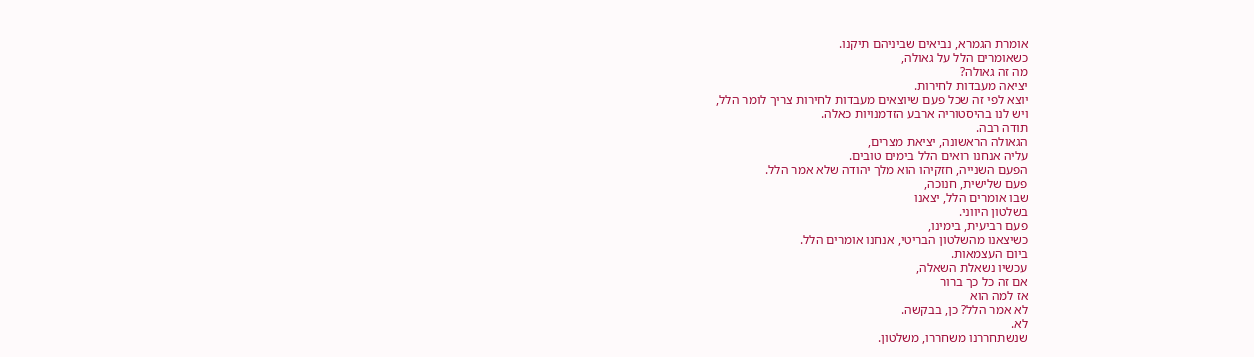אומרת הגמרא, נביאים שביניהם תיקנו.
כשאומרים הלל על גאולה,
מה זה גאולה?
יציאה מעבדות לחירות.
יוצא לפי זה שכל פעם שיוצאים מעבדות לחירות צריך לומר הלל,
ויש לנו בהיסטוריה ארבע הזדמנויות כאלה.
תודה רבה.
הגאולה הראשונה, יציאת מצרים,
עליה אנחנו רואים הלל בימים טובים.
הפעם השנייה, חזקיהו הוא מלך יהודה שלא אמר הלל.
פעם שלישית, חנוכה,
שבו אומרים הלל, יצאנו
בשלטון היווני.
פעם רביעית, בימינו,
כשיצאנו מהשלטון הבריטי, אנחנו אומרים הלל.
ביום העצמאות.
עכשיו נשאלת השאלה,
אם זה כל כך ברור
אז למה הוא
לא אמר הלל? כן, בבקשה.
לא.
שנשתחררנו משחררו, משלטון.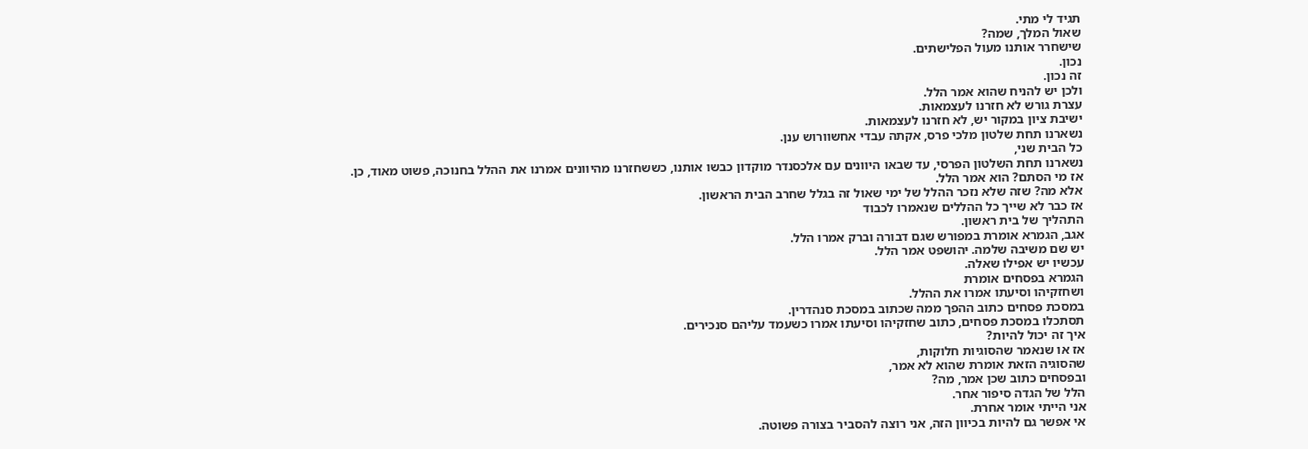תגיד לי מתי.
שאול המלך, שמה?
שישחרר אותנו מעול הפלישתים.
נכון.
זה נכון.
ולכן יש להניח שהוא אמר הלל.
עצרת גורש לא חזרנו לעצמאות.
ישיבת ציון במקור יש, לא חזרנו לעצמאות.
נשארנו תחת שלטון מלכי פרס, אקתה עבדי אחשוורוש ענן.
כל הבית שני,
נשארנו תחת השלטון הפרסי, עד שבאו היוונים עם אלכסנדר מוקדון כבשו אותנו, כששחזרנו מהיוונים אמרנו את ההלל בחנוכה, פשוט מאוד, כן.
אז מי הסתם? הוא אמר הלל.
אלא מה? שזה שלא נזכר ההלל של ימי שאול זה בגלל שחרב הבית הראשון.
אז כבר לא שייך כל ההללים שנאמרו לכבוד
התהליך של בית ראשון.
אגב, הגמרא אומרת במפורש שגם דבורה וברק אמרו הלל.
יש שם משיבה שלמה. יהושפט אמר הלל.
עכשיו יש אפילו שאלה.
הגמרא בפסחים אומרת
ושחזקיהו וסיעתו אמרו את ההלל.
במסכת פסחים כתוב ההפך ממה שכתוב במסכת סנהדרין.
תסתכלו במסכת פסחים, כתוב שחזקיהו וסיעתו אמרו כשעמד עליהם סנכירים.
איך זה יכול להיות?
אז או שנאמר שהסוגיות חלוקות,
שהסוגיה הזאת אומרת שהוא לא אמר,
ובפסחים כתוב שכן אמר, מה?
הלל של הגדה סיפור אחר.
אני הייתי אומר אחרת.
אי אפשר גם להיות בכיוון הזה, אני רוצה להסביר בצורה פשוטה.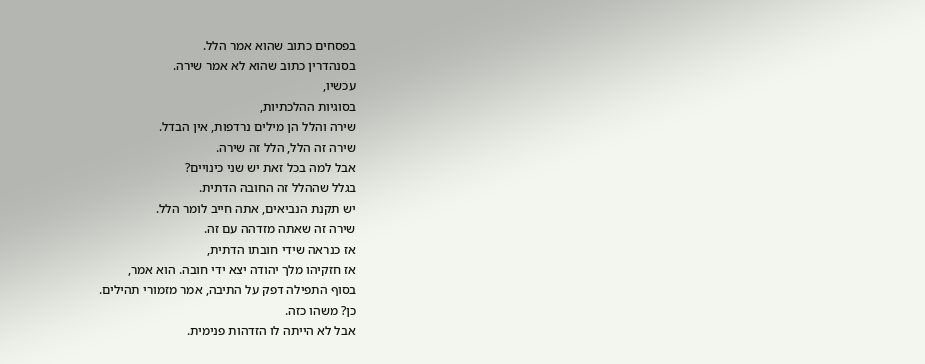בפסחים כתוב שהוא אמר הלל.
בסנהדרין כתוב שהוא לא אמר שירה.
עכשיו,
בסוגיות ההלכתיות,
שירה והלל הן מילים נרדפות, אין הבדל.
שירה זה הלל, הלל זה שירה.
אבל למה בכל זאת יש שני כינויים?
בגלל שההלל זה החובה הדתית.
יש תקנת הנביאים, אתה חייב לומר הלל.
שירה זה שאתה מזדהה עם זה.
אז כנראה שידי חובתו הדתית,
אז חזקיהו מלך יהודה יצא ידי חובה. הוא אמר,
בסוף התפילה דפק על התיבה, אמר מזמורי תהילים.
כן? משהו כזה.
אבל לא הייתה לו הזדהות פנימית.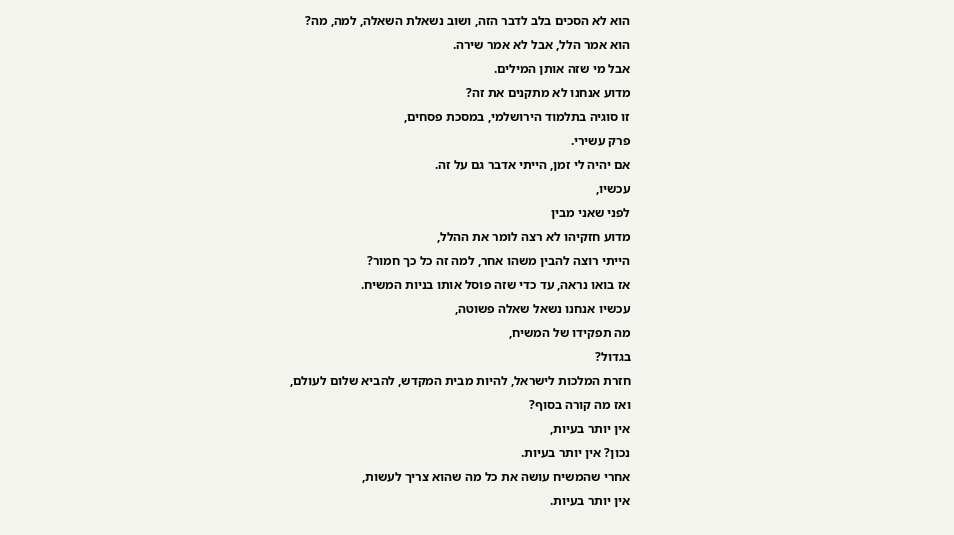הוא לא הסכים בלב לדבר הזה, ושוב נשאלת השאלה, למה, מה?
הוא אמר הלל, אבל לא אמר שירה.
אבל מי שזה אותן המילים.
מדוע אנחנו לא מתקנים את זה?
זו סוגיה בתלמוד הירושלמי, במסכת פסחים,
פרק עשירי.
אם יהיה לי זמן, הייתי אדבר גם על זה.
עכשיו,
לפני שאני מבין
מדוע חזקיהו לא רצה לומר את ההלל,
הייתי רוצה להבין משהו אחר, למה זה כל כך חמור?
אז בואו נראה, עד כדי שזה פוסל אותו בניות המשיח.
עכשיו אנחנו נשאל שאלה פשוטה,
מה תפקידו של המשיח,
בגדול?
חזרת המלכות לישראל, להיות מבית המקדש, להביא שלום לעולם,
ואז מה קורה בסוף?
אין יותר בעיות,
נכון? אין יותר בעיות.
אחרי שהמשיח עושה את כל מה שהוא צריך לעשות,
אין יותר בעיות.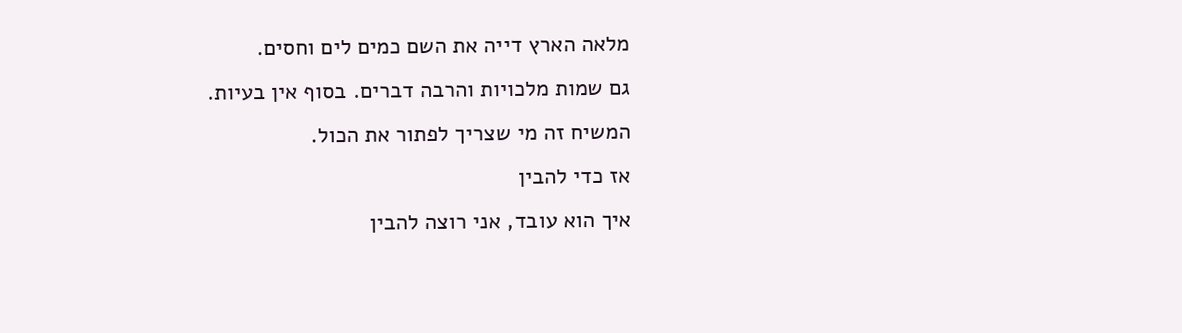מלאה הארץ דייה את השם כמים לים וחסים.
גם שמות מלכויות והרבה דברים. בסוף אין בעיות.
המשיח זה מי שצריך לפתור את הכול.
אז כדי להבין
איך הוא עובד, אני רוצה להבין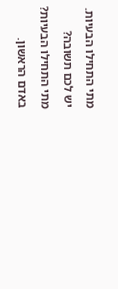מתי התחילו הבעיות.
יש לכם תשובה?
מתי התחילו הבעיות?
באדם הראשון.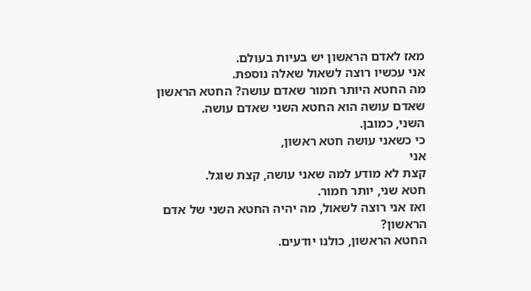מאז לאדם הראשון יש בעיות בעולם.
אני עכשיו רוצה לשאול שאלה נוספת.
מה החטא היותר חמור שאדם עושה? החטא הראשון שאדם עושה הוא החטא השני שאדם עושה.
השני, כמובן.
כי כשאני עושה חטא ראשון,
אני
קצת לא מודע למה שאני עושה, קצת שוגל.
חטא שני, יותר חמור.
ואז אני רוצה לשאול, מה יהיה החטא השני של אדם הראשון?
החטא הראשון, כולנו יודעים.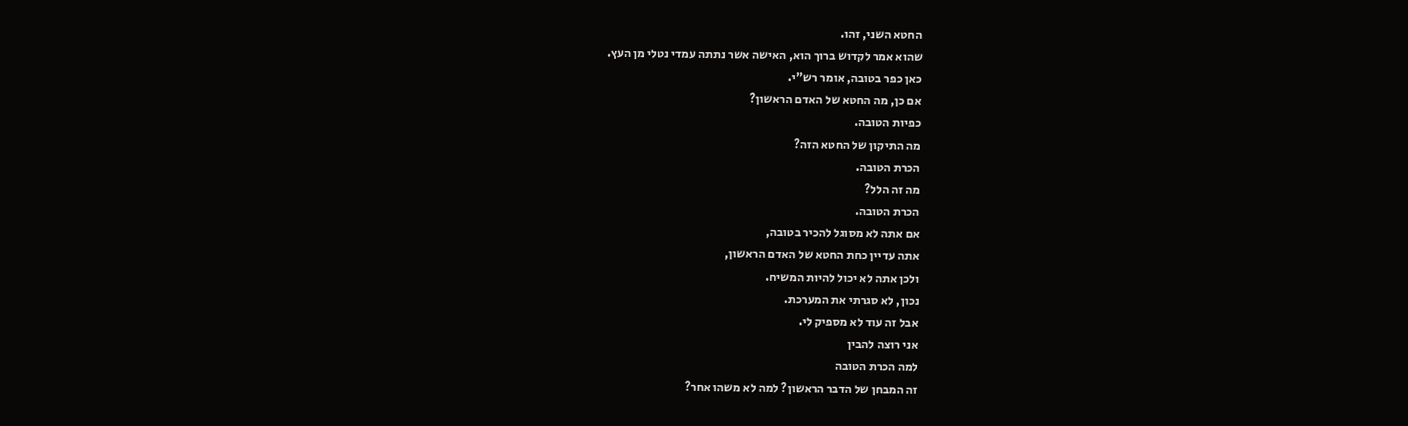החטא השני, זהו.
שהוא אמר לקדוש ברוך הוא, האישה אשר נתתה עמדי נטלי מן העץ.
כאן כפר בטובה, אומר רש"י.
אם כן, מה החטא של האדם הראשון?
כפיות הטובה.
מה התיקון של החטא הזה?
הכרת הטובה.
מה זה הלל?
הכרת הטובה.
אם אתה לא מסוגל להכיר בטובה,
אתה עדיין כחת החטא של האדם הראשון,
ולכן אתה לא יכול להיות המשיח.
נכון, לא סגרתי את המערכת.
אבל זה עוד לא מספיק לי.
אני רוצה להבין
למה הכרת הטובה
זה המבחן של הדבר הראשון? למה לא משהו אחר?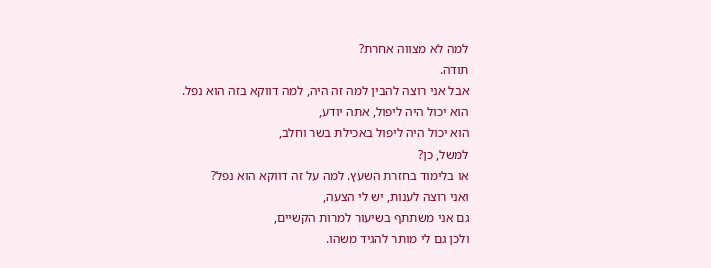למה לא מצווה אחרת?
תודה.
אבל אני רוצה להבין למה זה היה, למה דווקא בזה הוא נפל.
הוא יכול היה ליפול, אתה יודע,
הוא יכול היה ליפול באכילת בשר וחלב,
למשל, כן?
או בלימוד בחזרת השעץ. למה על זה דווקא הוא נפל?
ואני רוצה לענות, יש לי הצעה,
גם אני משתתף בשיעור למרות הקשיים,
ולכן גם לי מותר להגיד משהו.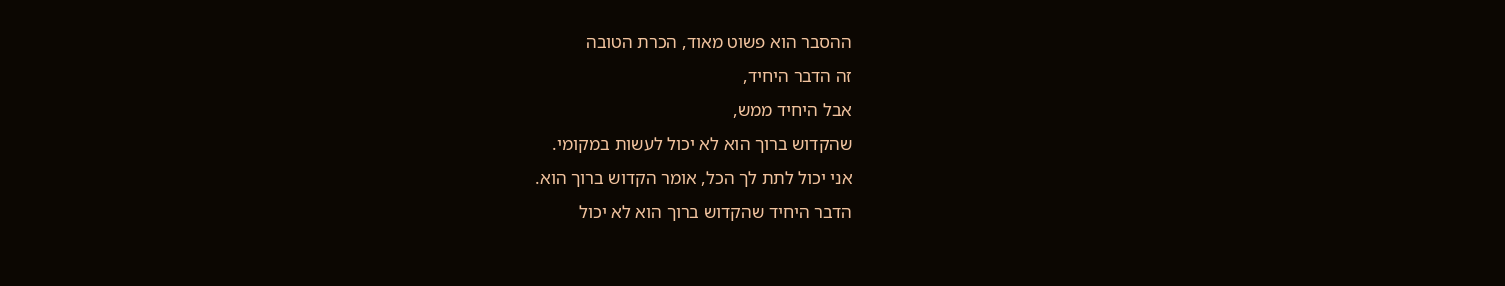ההסבר הוא פשוט מאוד, הכרת הטובה
זה הדבר היחיד,
אבל היחיד ממש,
שהקדוש ברוך הוא לא יכול לעשות במקומי.
אני יכול לתת לך הכל, אומר הקדוש ברוך הוא.
הדבר היחיד שהקדוש ברוך הוא לא יכול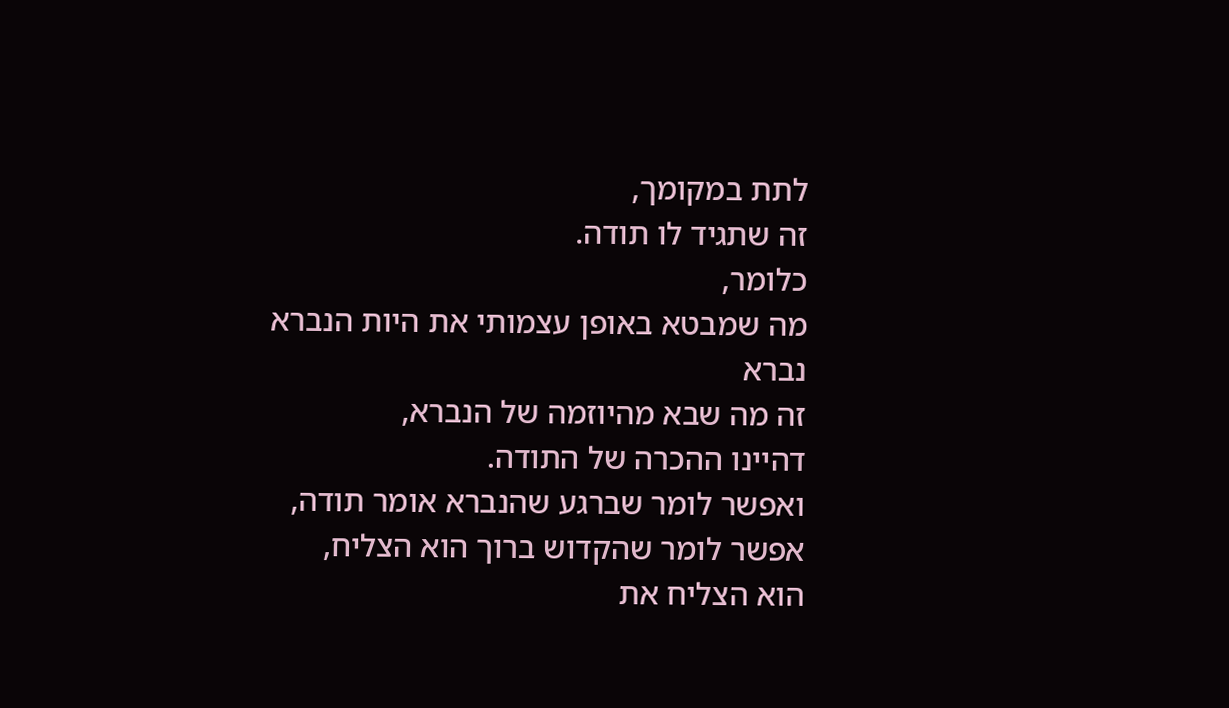לתת במקומך,
זה שתגיד לו תודה.
כלומר,
מה שמבטא באופן עצמותי את היות הנברא
נברא
זה מה שבא מהיוזמה של הנברא,
דהיינו ההכרה של התודה.
ואפשר לומר שברגע שהנברא אומר תודה,
אפשר לומר שהקדוש ברוך הוא הצליח,
הוא הצליח את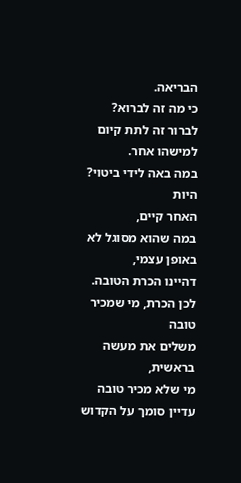הבריאה.
כי מה זה לברוא?
לברור זה לתת קיום
למישהו אחר.
במה באה לידי ביטוי?
היות
האחר קיים,
במה שהוא מסוגל לא באופן עצמי,
דהיינו הכרת הטובה.
לכן הכרת, מי שמכיר טובה
משלים את מעשה בראשית,
מי שלא מכיר טובה
עדיין סומך על הקדוש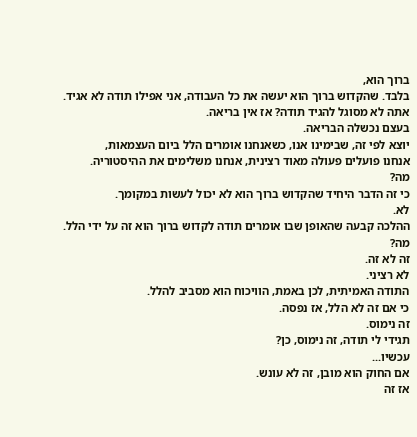ברוך הוא,
בלבד. שהקדוש ברוך הוא יעשה את כל העבודה, אני אפילו תודה לא אגיד.
אתה לא מסוגל להגיד תודה? אז אין בריאה.
בעצם נכשלה הבריאה.
יוצא לפי זה, שבימינו אנו, כשאנחנו אומרים הלל ביום העצמאות,
אנחנו פועלים פעולה מאוד רצינית, אנחנו משלימים את ההיסטוריה.
מה?
כי זה הדבר היחיד שהקדוש ברוך הוא לא יכול לעשות במקומך.
לא.
ההלכה קבעה שהאופן שבו אומרים תודה לקדוש ברוך הוא זה על ידי הלל.
מה?
זה לא זה.
לא רציני.
התודה האמיתית, לכן באמת, הוויכוח הוא מסביב להלל.
כי אם זה לא הלל, אז נפסה.
זה נימוס.
תגידי לי תודה, זה נימוס, כן?
עכשיו...
אם החוק הוא מובן, זה לא עונש.
אז זה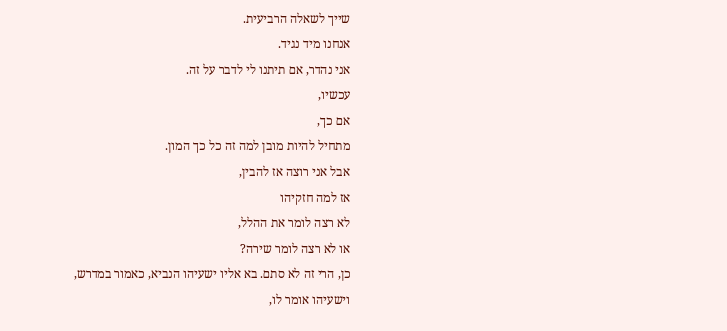שייך לשאלה הרביעית.
אנחנו מיד נגיד.
אני נהדר, אם תיתנו לי לדבר על זה.
עכשיו,
אם כך,
מתחיל להיות מובן למה זה כל כך המון.
אבל אני רוצה אז להבין,
אז למה חזקיהו
לא רצה לומר את ההלל,
או לא רצה לומר שירה?
כן, הרי זה לא סתם. בא אליו ישעיהו הנביא, כאמור במדרש, וישעיהו אומר לו,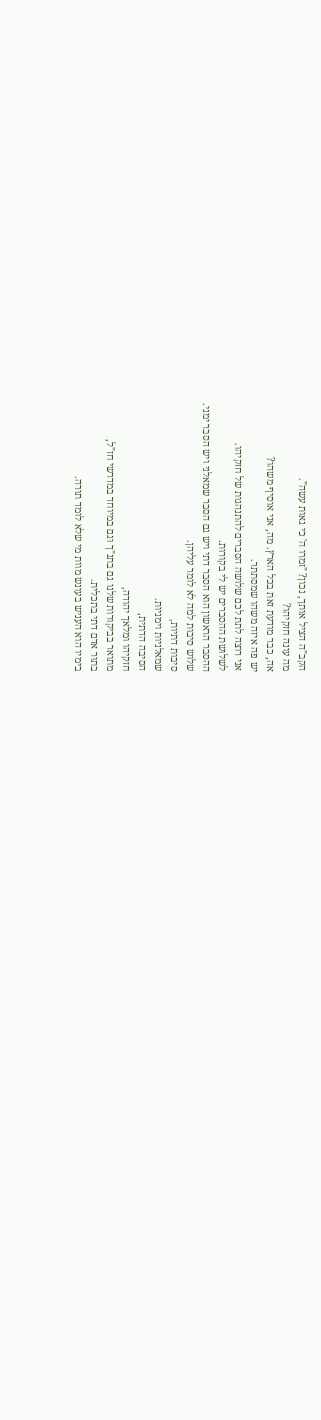הקב"ה הציל אותך, נכון? "זמרו ה' כי גאות עשה".
מה עונה חזקיהו?
אה, כבר מודעת זאת בכל הארץ. מה, אני אוסיף משהו?
יש פה איזה משהו שמסתתר.
אני רוצה לתת לכם שלושה הסברים להתנהגות של חזקיהו.
לשלושת ההסברים יש לי בקורות.
ההסבר הראשון הוא הסבר דתי ויש גם הסבר שמאלני ויש הסבר ימני.
שלוש סיבות למה לא לומר עליהן.
סיבות דתיות,
שמאלניות וימניות.
הסיבה הדתית,
חזקיהו ומלאך יהודה,
מתואר בביקורות שלנו גם בתנ"ך וגם במיוחד במדרשי חז"ל,
בתור אדם דתי בתכלית.
בימיו הוא העניש בעונש מוות מי שלא לומד תורה.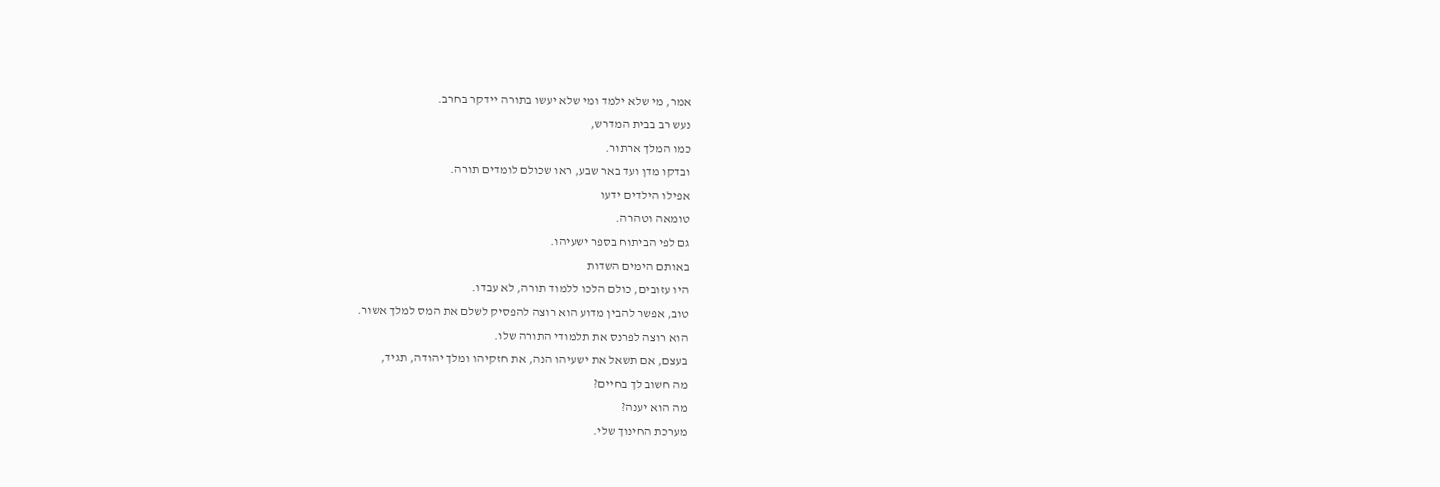אמר, מי שלא ילמד ומי שלא יעשו בתורה יידקר בחרב.
נעש רב בבית המדרש,
כמו המלך ארתור.
ובדקו מדן ועד באר שבע, ראו שכולם לומדים תורה.
אפילו הילדים ידעו
טומאה וטהרה.
גם לפי הביתוח בספר ישעיהו.
באותם הימים השדות
היו עזובים, כולם הלכו ללמוד תורה, לא עבדו.
טוב, אפשר להבין מדוע הוא רוצה להפסיק לשלם את המס למלך אשור.
הוא רוצה לפרנס את תלמודי התורה שלו.
בעצם, אם תשאל את ישעיהו הנה, את חזקיהו ומלך יהודה, תגיד,
מה חשוב לך בחיים?
מה הוא יענה?
מערכת החינוך שלי.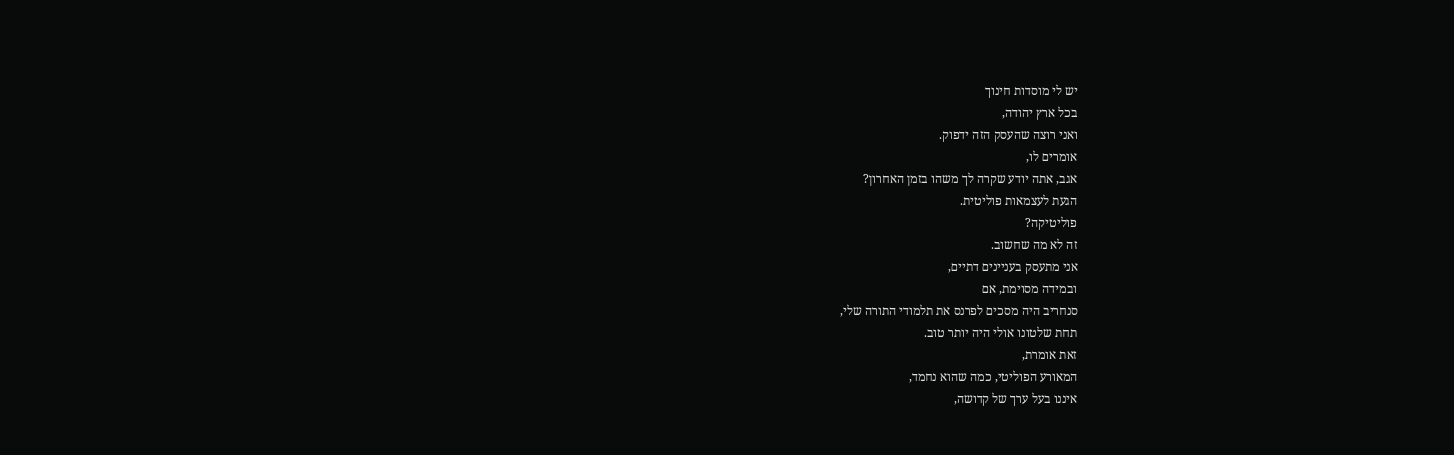יש לי מוסדות חינוך
בכל ארץ יהודה,
ואני רוצה שהעסק הזה ידפוק.
אומרים לו,
אגב, אתה יודע שקרה לך משהו בזמן האחרון?
הגעת לעצמאות פוליטית.
פוליטיקה?
זה לא מה שחשוב.
אני מתעסק בעניינים דתיים,
ובמידה מסוימת, אם
סנחריב היה מסכים לפרנס את תלמודי התורה שלי,
תחת שלטונו אולי היה יותר טוב.
זאת אומרת,
המאורע הפוליטי, כמה שהוא נחמד,
איננו בעל ערך של קדושה,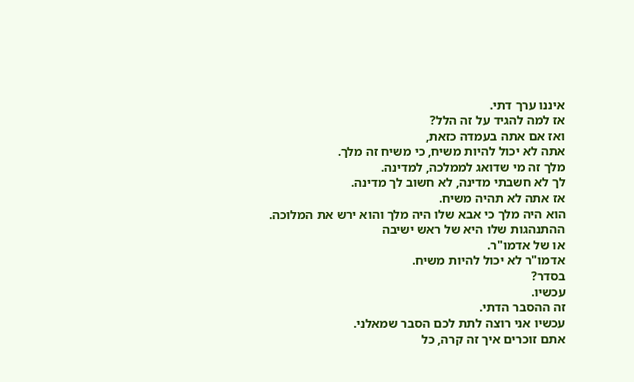איננו ערך דתי.
אז למה להגיד על זה הלל?
ואז אם אתה בעמדה כזאת,
אתה לא יכול להיות משיח, כי משיח זה מלך.
מלך זה מי שדואג לממלכה, למדינה.
לך לא חשבתי מדינה, לא חשוב לך מדינה.
אז אתה לא תהיה משיח.
הוא היה מלך כי אבא שלו היה מלך והוא ירש את המלוכה.
ההתנהגות שלו היא של ראש ישיבה
או של אדמו"ר.
אדמו"ר לא יכול להיות משיח.
בסדר?
עכשיו.
זה ההסבר הדתי.
עכשיו אני רוצה לתת לכם הסבר שמאלני.
אתם זוכרים איך זה קרה, כל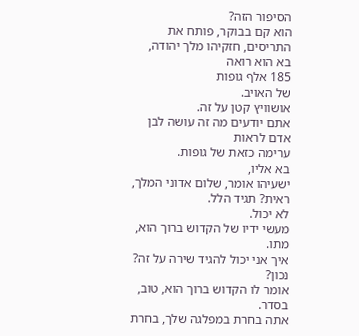הסיפור הזה?
הוא קם בבוקר, פותח את התריסים, חזקיהו מלך יהודה,
בא הוא רואה
185 אלף גופות
של האויב.
אושוויץ קטן על זה.
אתם יודעים מה זה עושה לבן אדם לראות
ערימה כזאת של גופות.
בא אליו,
ישעיהו אומר, שלום אדוני המלך,
ראית? תגיד הלל.
לא יכול.
מעשי ידיו של הקדוש ברוך הוא, מתו.
איך אני יכול להגיד שירה על זה?
נכון?
אומר לו הקדוש ברוך הוא, טוב, בסדר.
אתה בחרת במפלגה שלך, בחרת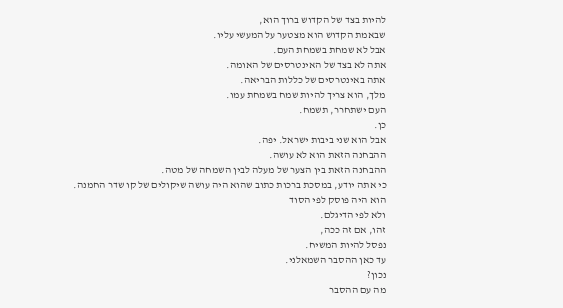להיות בצד של הקדוש ברוך הוא,
שבאמת הקדוש הוא מצטער על המעשי עליו.
אבל לא שמחת בשמחת העם.
אתה לא בצד של האינטרסים של האומה.
אתה באינטרסים של כללות הבריאה.
מלך, הוא צריך להיות שמח בשמחת עמו.
העם ישתחרר, תשמח.
כן.
אבל הוא שני ביבות ישראל. יפה.
ההבחנה הזאת הוא לא עושה.
ההבחנה הזאת בין הצער של מעלה לבין השמחה של מטה.
כי אתה יודע, במסכת ברכות כתוב שהוא היה עושה שיקולים של קו שדר החמנה.
הוא היה פוסק לפי הסוד
ולא לפי הדיגלם.
זהו, אם זה ככה,
נפסל להיות המשיח.
עד כאן ההסבר השמאלני.
נכון?
מה עם ההסבר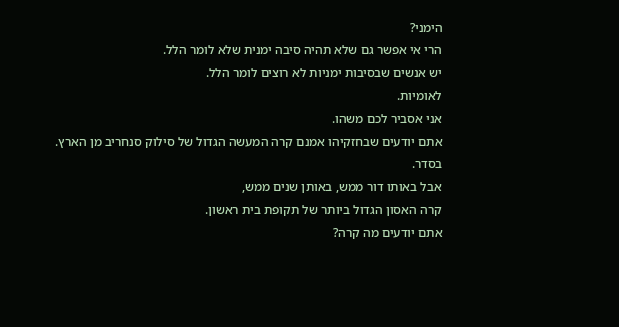הימני?
הרי אי אפשר גם שלא תהיה סיבה ימנית שלא לומר הלל.
יש אנשים שבסיבות ימניות לא רוצים לומר הלל.
לאומיות.
אני אסביר לכם משהו.
אתם יודעים שבחזקיהו אמנם קרה המעשה הגדול של סילוק סנחריב מן הארץ.
בסדר.
אבל באותו דור ממש, באותן שנים ממש,
קרה האסון הגדול ביותר של תקופת בית ראשון.
אתם יודעים מה קרה?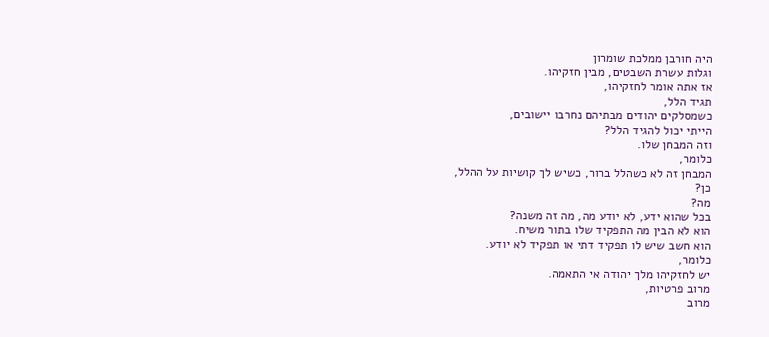היה חורבן ממלכת שומרון
וגלות עשרת השבטים, מבין חזקיהו.
אז אתה אומר לחזקיהו,
תגיד הלל,
כשמסלקים יהודים מבתיהם נחרבו יישובים,
הייתי יכול להגיד הלל?
וזה המבחן שלו.
כלומר,
המבחן זה לא כשהלל ברור, כשיש לך קושיות על ההלל,
כן?
מה?
בכל שהוא ידע, לא יודע מה, מה זה משנה?
הוא לא הבין מה התפקיד שלו בתור משיח.
הוא חשב שיש לו תפקיד דתי או תפקיד לא יודע.
כלומר,
יש לחזקיהו מלך יהודה אי התאמה.
מרוב פרטיות,
מרוב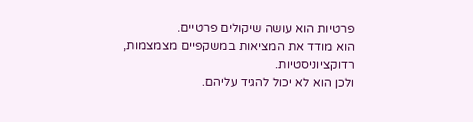פרטיות הוא עושה שיקולים פרטיים.
הוא מודד את המציאות במשקפיים מצמצמות,
רדוקציוניסטיות.
ולכן הוא לא יכול להגיד עליהם.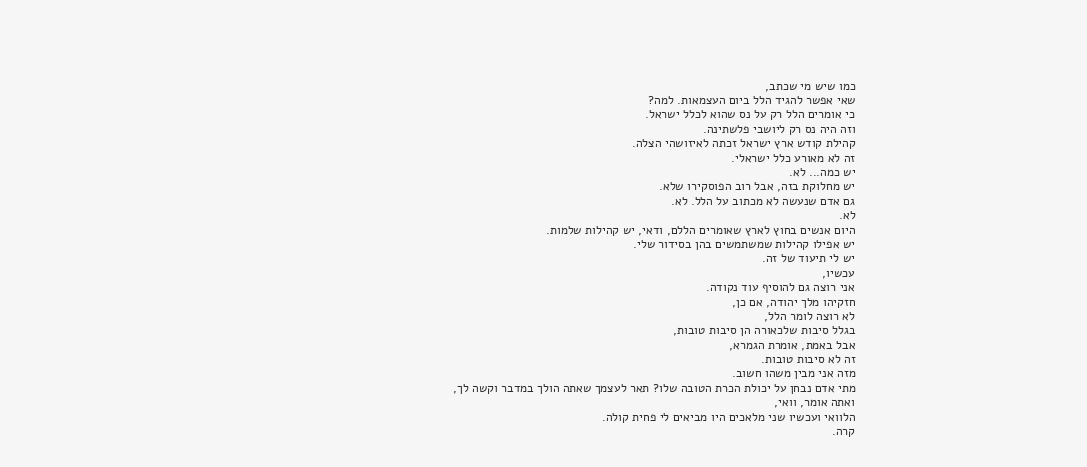כמו שיש מי שכתב,
שאי אפשר להגיד הלל ביום העצמאות. למה?
כי אומרים הלל רק על נס שהוא לכלל ישראל.
וזה היה נס רק ליושבי פלשתינה.
קהילת קודש ארץ ישראל זכתה לאיזושהי הצלה.
זה לא מאורע כלל ישראלי.
יש כמה... לא.
יש מחלוקת בזה, אבל רוב הפוסקירו שלא.
גם אדם שנעשה לא מכתוב על הלל. לא.
לא.
היום אנשים בחוץ לארץ שאומרים הללם, ודאי, יש קהילות שלמות.
יש אפילו קהילות שמשתמשים בהן בסידור שלי.
יש לי תיעוד של זה.
עכשיו,
אני רוצה גם להוסיף עוד נקודה.
חזקיהו מלך יהודה, אם כן,
לא רוצה לומר הלל,
בגלל סיבות שלכאורה הן סיבות טובות,
אבל באמת, אומרת הגמרא,
זה לא סיבות טובות.
מזה אני מבין משהו חשוב.
מתי אדם נבחן על יכולת הכרת הטובה שלו? תאר לעצמך שאתה הולך במדבר וקשה לך,
ואתה אומר, וואי,
הלוואי ועכשיו שני מלאכים היו מביאים לי פחית קולה.
קרה.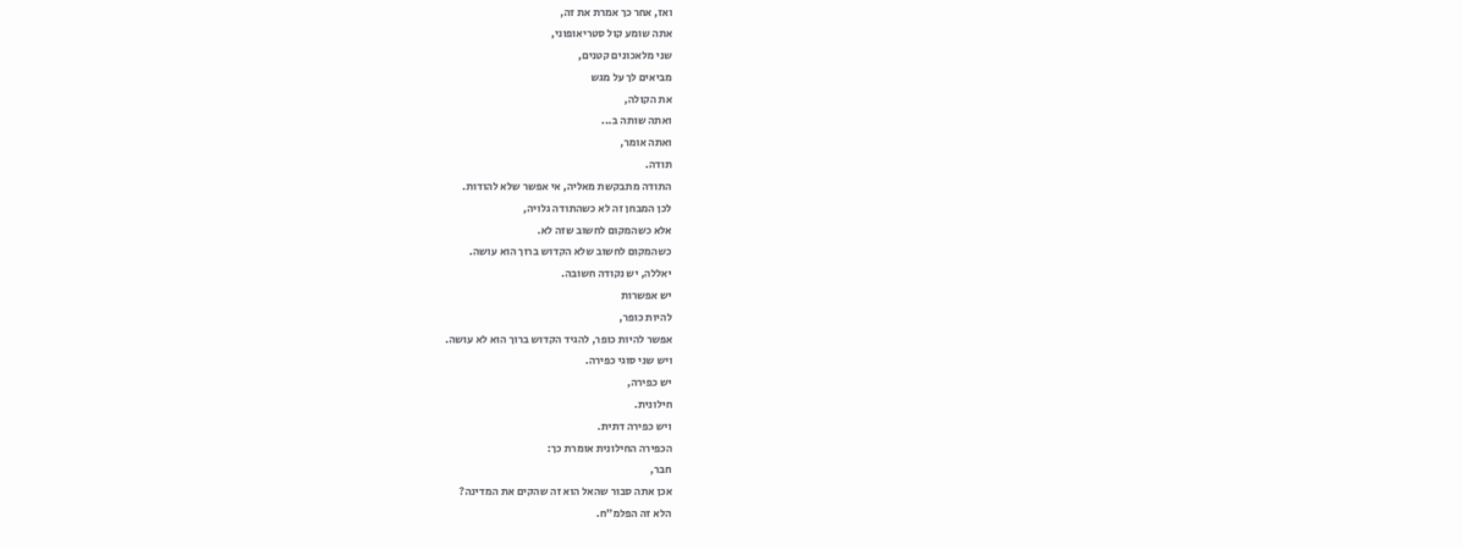ואז, אחר כך אמרת את זה,
אתה שומע קול סטריאופוני,
שני מלאכונים קטנים,
מביאים לך על מגש
את הקולה,
ואתה שותה ב...
ואתה אומר,
תודה.
התודה מתבקשת מאליה, אי אפשר שלא להודות.
לכן המבחן זה לא כשהתודה גלויה,
אלא כשהמקום לחשוב שזה לא.
כשהמקום לחשוב שלא הקדוש ברוך הוא עושה.
יאללה, יש נקודה חשובה.
יש אפשרות
להיות כופר,
אפשר להיות כופר, להגיד הקדוש ברוך הוא לא עושה.
ויש שני סוגי כפירה.
יש כפירה,
חילונית.
ויש כפירה דתית.
הכפירה החילונית אומרת כך:
חבר,
אכן אתה סבור שהאל הוא זה שהקים את המדינה?
הלא זה הפלמ"ח.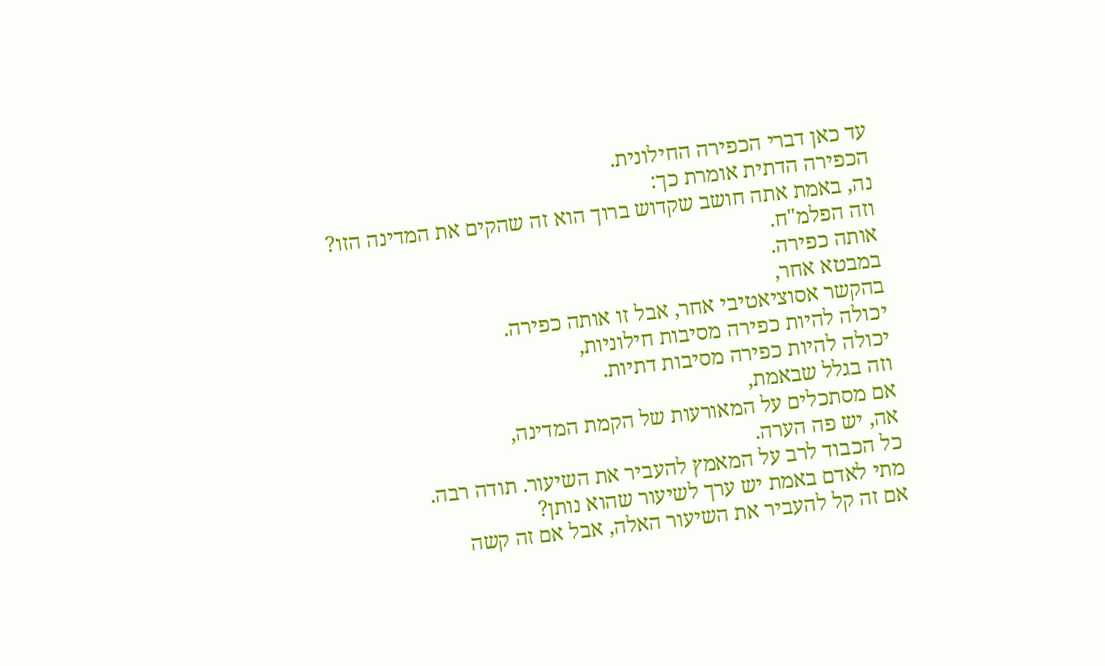עד כאן דברי הכפירה החילונית.
הכפירה הדתית אומרת כך:
נה, באמת אתה חושב שקדוש ברוך הוא זה שהקים את המדינה הזו?
וזה הפלמ"ח.
אותה כפירה.
במבטא אחר,
בהקשר אסוציאטיבי אחר, אבל זו אותה כפירה.
יכולה להיות כפירה מסיבות חילוניות,
יכולה להיות כפירה מסיבות דתיות.
וזה בגלל שבאמת,
אם מסתכלים על המאורעות של הקמת המדינה,
אה, יש פה הערה.
כל הכבוד לרב על המאמץ להעביר את השיעור. תודה רבה.
מתי לאדם באמת יש ערך לשיעור שהוא נותן?
אם זה קל להעביר את השיעור האלה, אבל אם זה קשה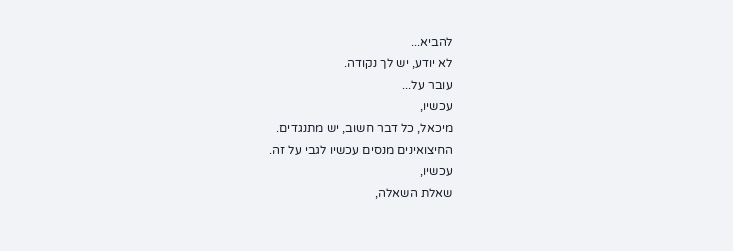להביא...
לא יודע, יש לך נקודה.
עובר על...
עכשיו,
מיכאל, כל דבר חשוב, יש מתנגדים.
החיצואינים מנסים עכשיו לגבי על זה.
עכשיו,
שאלת השאלה,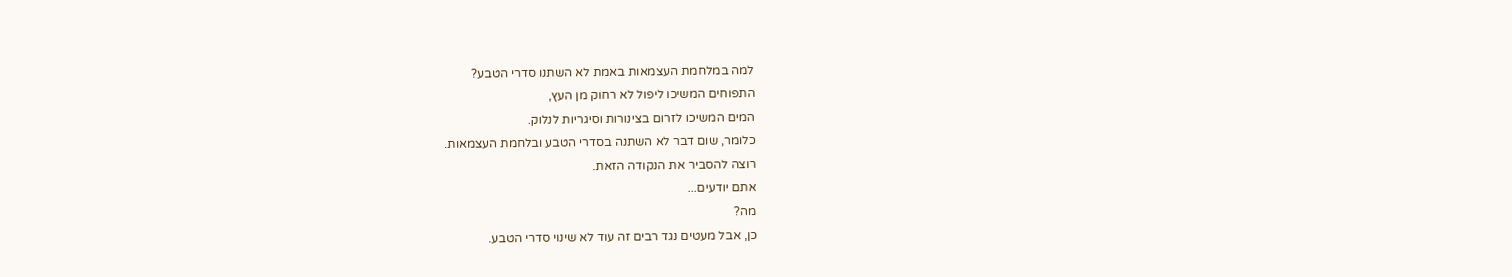למה במלחמת העצמאות באמת לא השתנו סדרי הטבע?
התפוחים המשיכו ליפול לא רחוק מן העץ,
המים המשיכו לזרום בצינורות וסיגריות לנלוק.
כלומר, שום דבר לא השתנה בסדרי הטבע ובלחמת העצמאות.
רוצה להסביר את הנקודה הזאת.
אתם יודעים...
מה?
כן, אבל מעטים נגד רבים זה עוד לא שינוי סדרי הטבע.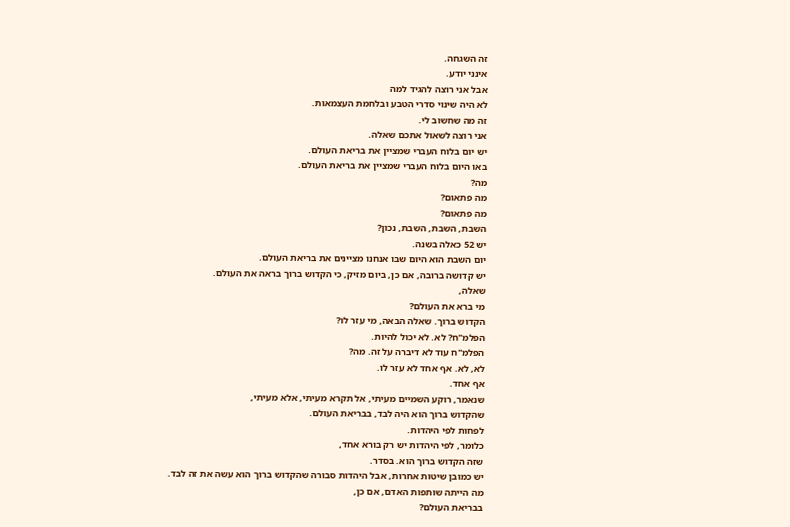זה השגחה.
אינני יודע.
אבל אני רוצה להגיד למה
לא היה שינוי סדרי הטבע ובלחמת העצמאות.
זה מה שחשוב לי.
אני רוצה לשאול אתכם שאלה.
יש יום בלוח העברי שמציין את בריאת העולם.
באו היום בלוח העברי שמציין את בריאת העולם.
מה?
מה פתאום?
מה פתאום?
השבת, השבת, השבת, נכון?
יש 52 כאלה בשנה.
יום השבת הוא היום שבו אנחנו מציינים את בריאת העולם.
יש קדושה ברובה, אם כן, ביום מזיק, כי הקדוש ברוך בראה את העולם.
שאלה,
מי ברא את העולם?
הקדוש ברוך. שאלה הבאה, מי עזר לו?
הפלמ"ח? לא. לא יכול להיות.
הפלמ"ח עוד לא דיברה על זה. מה?
לא, לא. אף אחד לא עזר לו.
אף אחד.
שנאמר, רוקע השמיים מעיתי, אל תקרא מעיתי, אלא מעיתי,
שהקדוש ברוך הוא היה לבד, בבריאת העולם.
לפחות לפי היהדות.
כלומר, לפי היהדות יש רק בורא אחד,
שזה הקדוש ברוך הוא. בסדר.
יש כמובן שיטות אחרות, אבל היהדות סבורה שהקדוש ברוך הוא עשה את זה לבד.
מה הייתה שותפות האדם, אם כן,
בבריאת העולם?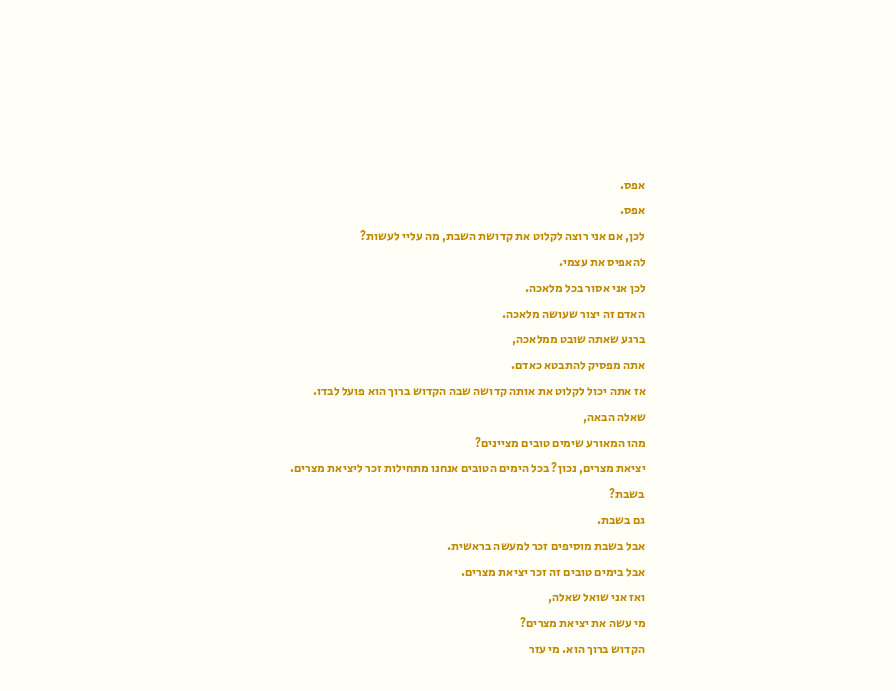אפס.
אפס.
לכן, אם אני רוצה לקלוט את קדושת השבת, מה עליי לעשות?
להאפיס את עצמי.
לכן אני אסור בכל מלאכה.
האדם זה יצור שעושה מלאכה.
ברגע שאתה שובט ממלאכה,
אתה מפסיק להתבטא כאדם.
אז אתה יכול לקלוט את אותה קדושה שבה הקדוש ברוך הוא פועל לבדו.
שאלה הבאה,
מהו המאורע שימים טובים מציינים?
יציאת מצרים, נכון? בכל הימים הטובים אנחנו מתחילות זכר ליציאת מצרים.
בשבת?
גם בשבת.
אבל בשבת מוסיפים זכר למעשה בראשית.
אבל בימים טובים זה זכר יציאת מצרים.
ואז אני שואל שאלה,
מי עשה את יציאת מצרים?
הקדוש ברוך הוא. מי עזר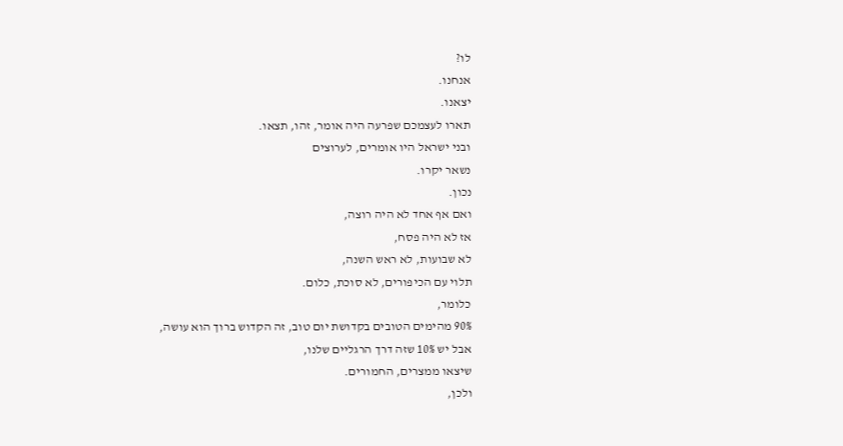לו?
אנחנו.
יצאנו.
תארו לעצמכם שפרעה היה אומר, זהו, תצאו.
ובני ישראל היו אומרים, לערוצים
נשאר יקרו.
נכון.
ואם אף אחד לא היה רוצה,
אז לא היה פסח,
לא שבועות, לא ראש השנה,
תלוי עם הכיפורים, לא סוכת, כלום.
כלומר,
90% מהימים הטובים בקדושת יום טוב, זה הקדוש ברוך הוא עושה,
אבל יש 10% שזה דרך הרגליים שלנו,
שיצאו ממצרים, החמורים.
ולכן,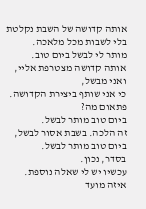אותה קדושה של השבת נקלטת בלי לשבות מכל מלאכה.
מותר לי לבשל ביום טוב.
אותה קדושה מצטרפת אליי, ואני מבשל,
כי אני שותף ביצירת הקדושה.
פתאום מה?
ביום טוב מותר לבשל.
זה הלכה. בשבת אסור לבשל, ביום טוב מותר לבשל.
בסדר, נכון.
עכשיו יש לי שאלה נוספת.
איזה מועד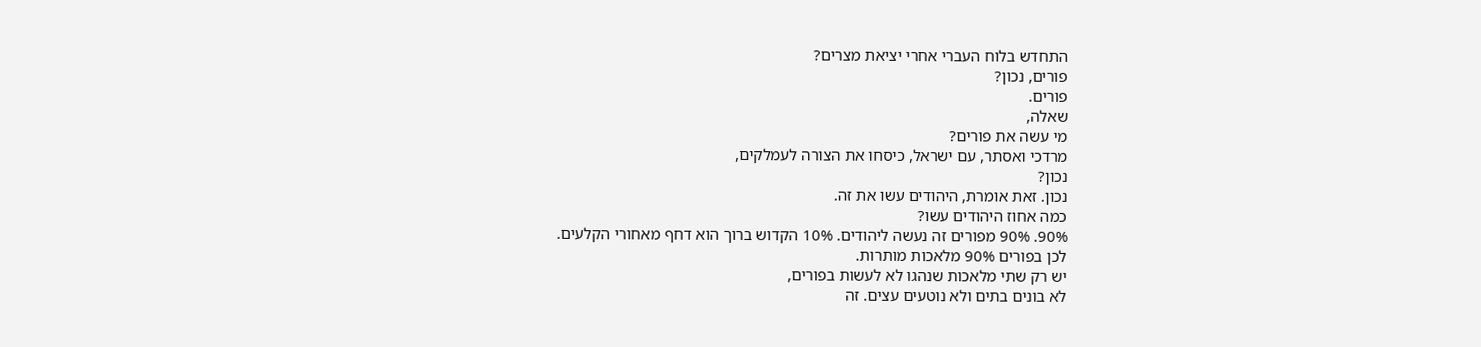התחדש בלוח העברי אחרי יציאת מצרים?
פורים, נכון?
פורים.
שאלה,
מי עשה את פורים?
מרדכי ואסתר, עם ישראל, כיסחו את הצורה לעמלקים,
נכון?
נכון. זאת אומרת, היהודים עשו את זה.
כמה אחוז היהודים עשו?
90%. 90% מפורים זה נעשה ליהודים. 10% הקדוש ברוך הוא דחף מאחורי הקלעים.
לכן בפורים 90% מלאכות מותרות.
יש רק שתי מלאכות שנהגו לא לעשות בפורים,
לא בונים בתים ולא נוטעים עצים. זה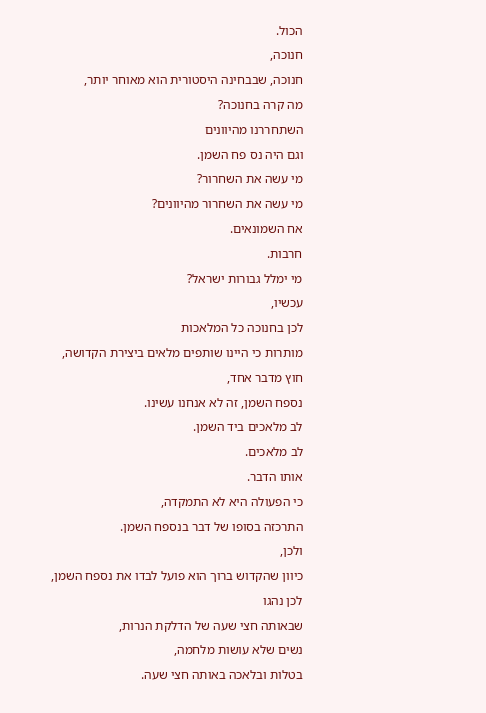הכול.
חנוכה,
חנוכה, שבבחינה היסטורית הוא מאוחר יותר,
מה קרה בחנוכה?
השתחררנו מהיוונים
וגם היה נס פח השמן.
מי עשה את השחרור?
מי עשה את השחרור מהיוונים?
אח השמונאים.
חרבות.
מי ימלל גבורות ישראל?
עכשיו,
לכן בחנוכה כל המלאכות
מותרות כי היינו שותפים מלאים ביצירת הקדושה,
חוץ מדבר אחד,
נספח השמן, זה לא אנחנו עשינו.
לב מלאכים ביד השמן.
לב מלאכים.
אותו הדבר.
כי הפעולה היא לא התמקדה,
התרכזה בסופו של דבר בנספח השמן.
ולכן,
כיוון שהקדוש ברוך הוא פועל לבדו את נספח השמן,
לכן נהגו
שבאותה חצי שעה של הדלקת הנרות,
נשים שלא עושות מלחמה,
בטלות ובלאכה באותה חצי שעה.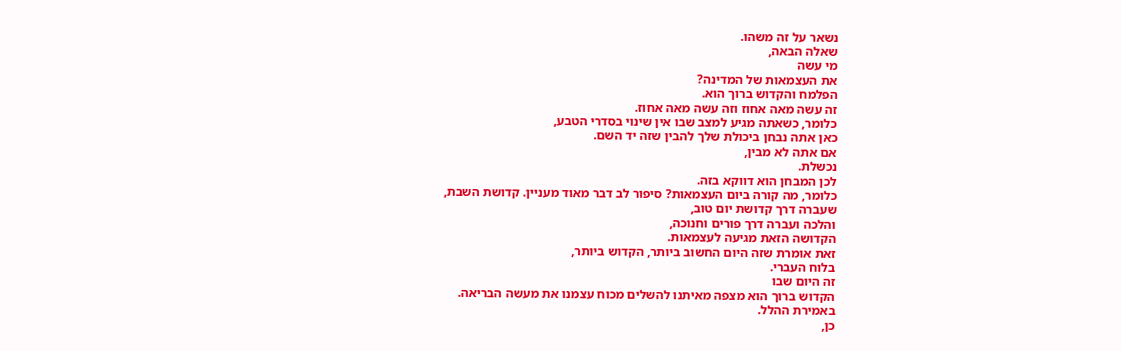נשאר על זה משהו.
שאלה הבאה,
מי עשה
את העצמאות של המדינה?
הפלמח והקדוש ברוך הוא.
זה עשה מאה אחוז וזה עשה מאה אחוז.
כלומר, כשאתה מגיע למצב שבו אין שינוי בסדרי הטבע,
כאן אתה נבחן ביכולת שלך להבין שזה יד השם.
אם אתה לא מבין,
נכשלת.
לכן המבחן הוא דווקא בזה.
כלומר, מה קורה ביום העצמאות? סיפור לב דבר מאוד מעניין. קדושת השבת,
שעברה דרך קדושת יום טוב,
והלכה ועברה דרך פורים וחנוכה,
הקדושה הזאת מגיעה לעצמאות.
זאת אומרת שזה היום החשוב ביותר, הקדוש ביותר,
בלוח העברי.
זה היום שבו
הקדוש ברוך הוא מצפה מאיתנו להשלים מכוח עצמנו את מעשה הבריאה.
באמירת ההלל.
כן,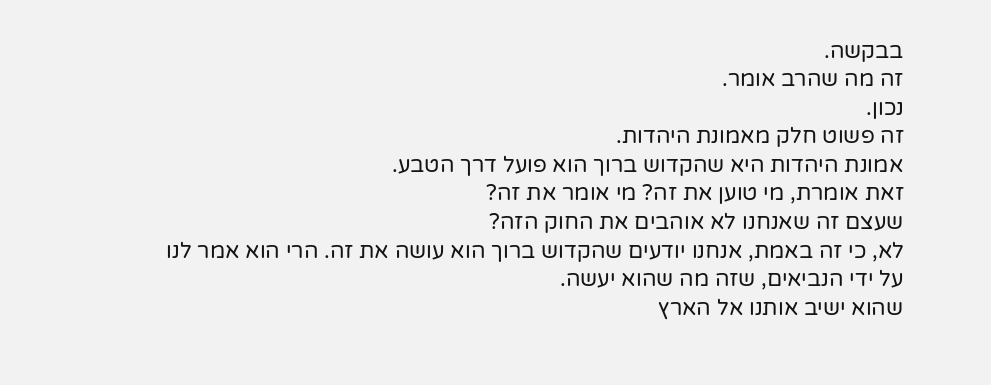בבקשה.
זה מה שהרב אומר.
נכון.
זה פשוט חלק מאמונת היהדות.
אמונת היהדות היא שהקדוש ברוך הוא פועל דרך הטבע.
זאת אומרת, מי טוען את זה? מי אומר את זה?
שעצם זה שאנחנו לא אוהבים את החוק הזה?
לא, כי זה באמת, אנחנו יודעים שהקדוש ברוך הוא עושה את זה. הרי הוא אמר לנו על ידי הנביאים, שזה מה שהוא יעשה.
שהוא ישיב אותנו אל הארץ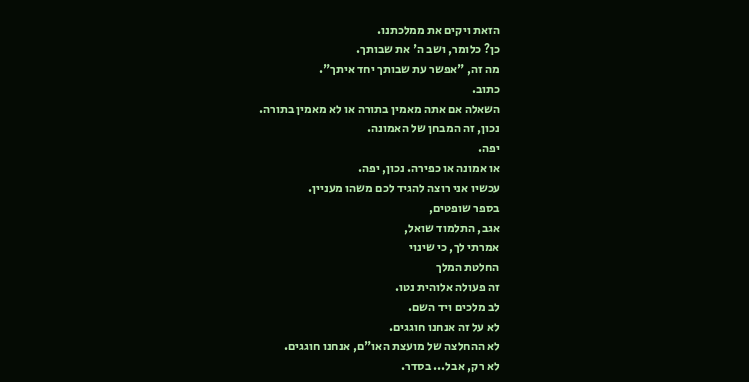הזאת ויקים את ממלכתנו.
כן? כלומר, ושב ה' את שבותך.
מה זה, "אפשר עת שבותך יחד איתך".
כתוב.
השאלה אם אתה מאמין בתורה או לא מאמין בתורה.
נכון, זה המבחן של האמונה.
יפה.
או אמונה או כפירה. נכון, יפה.
עכשיו אני רוצה להגיד לכם משהו מעניין.
בספר שופטים,
אגב, התלמוד שואל,
אמרתי לך, כי שינוי
החלטת המלך
זה פעולה אלוהית נטו.
לב מלכים ויד השם.
לא על זה אנחנו חוגגים.
לא ההחלצה של מועצת האו"ם, אנחנו חוגגים.
לא רק, אבל... בסדר.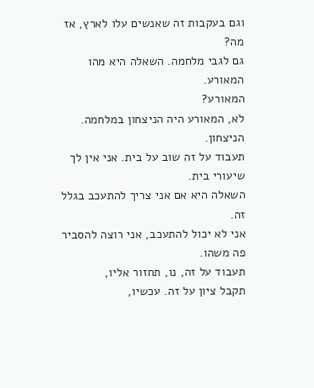וגם בעקבות זה שאנשים עלו לארץ, אז מה?
גם לגבי מלחמה. השאלה היא מהו המאורע.
המאורע?
לא, המאורע היה הניצחון במלחמה.
הניצחון.
תעבוד על זה שוב על בית. אני אין לך שיעורי בית.
השאלה היא אם אני צריך להתעכב בגלל זה.
אני לא יכול להתעכב, אני רוצה להסביר פה משהו.
תעבוד על זה, נו, תחזור אליו,
תקבל ציון על זה. עכשיו,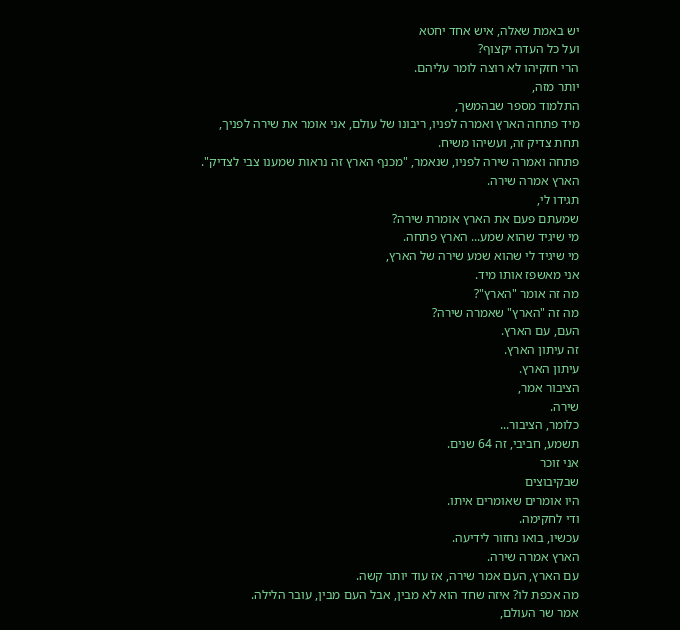יש באמת שאלה, איש אחד יחטא
ועל כל העדה יקצוף?
הרי חזקיהו לא רוצה לומר עליהם.
יותר מזה,
התלמוד מספר שבהמשך,
מיד פתחה הארץ ואמרה לפניו, ריבונו של עולם, אני אומר את שירה לפניך,
תחת צדיק זה, ועשיהו משיח.
פתחה ואמרה שירה לפניו, שנאמר, "מכנף הארץ זה נראות שמענו צבי לצדיק".
הארץ אמרה שירה.
תגידו לי,
שמעתם פעם את הארץ אומרת שירה?
מי שיגיד שהוא שמע... הארץ פתחה.
מי שיגיד לי שהוא שמע שירה של הארץ,
אני מאשפז אותו מיד.
מה זה אומר "הארץ"?
מה זה "הארץ" שאמרה שירה?
העם, עם הארץ.
זה עיתון הארץ.
עיתון הארץ.
הציבור אמר,
שירה.
כלומר, הציבור...
תשמע, חביבי, זה 64 שנים.
אני זוכר
שבקיבוצים
היו אומרים שאומרים איתו.
ודי לחקימה.
עכשיו, בואו נחזור לידיעה.
הארץ אמרה שירה.
עם הארץ, העם אמר שירה, אז עוד יותר קשה.
מה אכפת לו? איזה שחד הוא לא מבין, אבל העם מבין, עובר הלילה.
אמר שר העולם,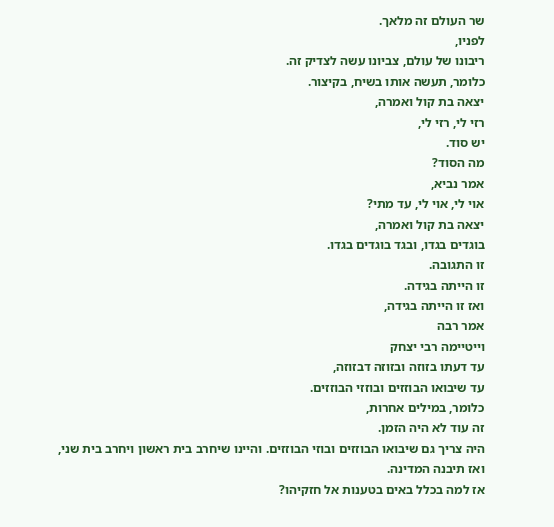שר העולם זה מלאך.
לפניו,
ריבונו של עולם, צביונו עשה לצדיק זה.
כלומר, תעשה אותו בשיח, בקיצור.
יצאה בת קול ואמרה,
רזי לי, רזי לי,
יש סוד.
מה הסוד?
אמר נביא,
אוי לי, אוי לי, עד מתי?
יצאה בת קול ואמרה,
בוגדים בגדו, ובגד בוגדים בגדו.
זו התגובה.
זו הייתה בגידה.
ואז זו הייתה בגידה,
אמר רבה
וייטיימה רבי יצחק
עד דעתו בזוזה ובזוזה דבזוזה,
עד שיבואו הבוזזים ובוזזי הבוזזים.
כלומר, במילים אחרות,
זה עוד לא היה הזמן.
היה צריך גם שיבואו הבוזזים ובוזי הבוזזים. והיינו שיחרב בית ראשון ויחרב בית שני,
ואז תיבנה המדינה.
אז למה בכלל באים בטענות אל חזקיהו?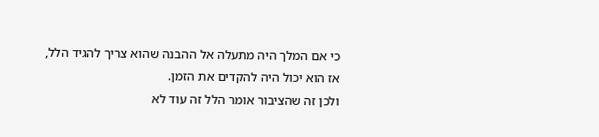כי אם המלך היה מתעלה אל ההבנה שהוא צריך להגיד הלל,
אז הוא יכול היה להקדים את הזמן.
ולכן זה שהציבור אומר הלל זה עוד לא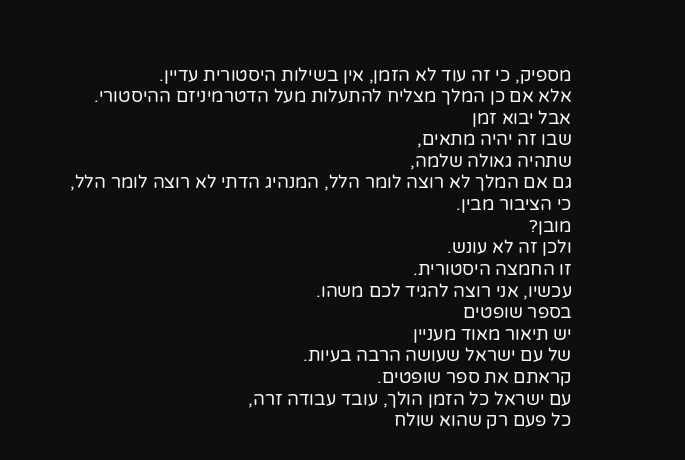מספיק, כי זה עוד לא הזמן, אין בשילות היסטורית עדיין.
אלא אם כן המלך מצליח להתעלות מעל הדטרמיניזם ההיסטורי.
אבל יבוא זמן
שבו זה יהיה מתאים,
שתהיה גאולה שלמה,
גם אם המלך לא רוצה לומר הלל, המנהיג הדתי לא רוצה לומר הלל,
כי הציבור מבין.
מובן?
ולכן זה לא עונש.
זו החמצה היסטורית.
עכשיו, אני רוצה להגיד לכם משהו.
בספר שופטים
יש תיאור מאוד מעניין
של עם ישראל שעושה הרבה בעיות.
קראתם את ספר שופטים.
עם ישראל כל הזמן הולך, עובד עבודה זרה,
כל פעם רק שהוא שולח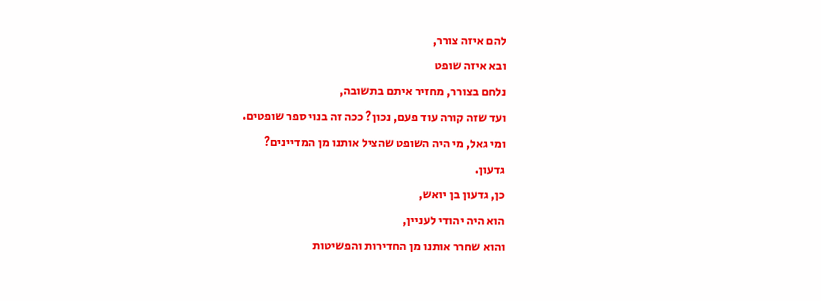להם איזה צורר,
ובא איזה שופט
נלחם בצורר, מחזיר איתם בתשובה,
ועד שזה קורה עוד פעם, נכון? ככה זה בנוי ספר שופטים.
ומי גאל, מי היה השופט שהציל אותנו מן המדיינים?
גדעון.
כן, גדעון בן יואש,
הוא היה יהודי לעניין,
והוא שחרר אותנו מן החדירות והפשיטות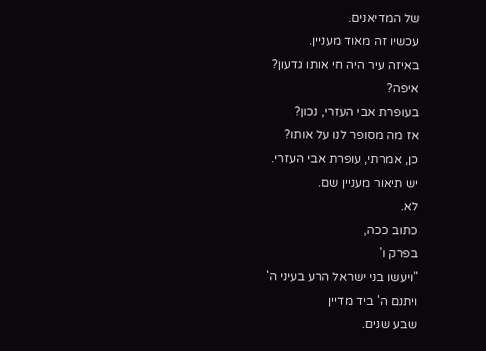של המדיאנים.
עכשיו זה מאוד מעניין.
באיזה עיר היה חי אותו גדעון?
איפה?
בעופרת אבי העזרי, נכון?
אז מה מסופר לנו על אותו?
כן, אמרתי, עופרת אבי העזרי.
יש תיאור מעניין שם.
לא.
כתוב ככה,
בפרק ו'
"ויעשו בני ישראל הרע בעיני ה'
ויתנם ה' ביד מדיין
שבע שנים.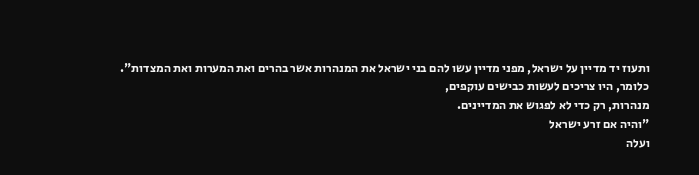ותעוז יד מדיין על ישראל, מפני מדיין עשו להם בני ישראל את המנהרות אשר בהרים ואת המערות ואת המצדות".
כלומר, היו צריכים לעשות כבישים עוקפים,
מנהרות, רק כדי לא לפגוש את המדיינים.
"והיה אם זרע ישראל
ועלה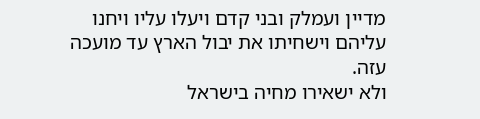מדיין ועמלק ובני קדם ויעלו עליו ויחנו עליהם וישחיתו את יבול הארץ עד מועכה עזה.
ולא ישאירו מחיה בישראל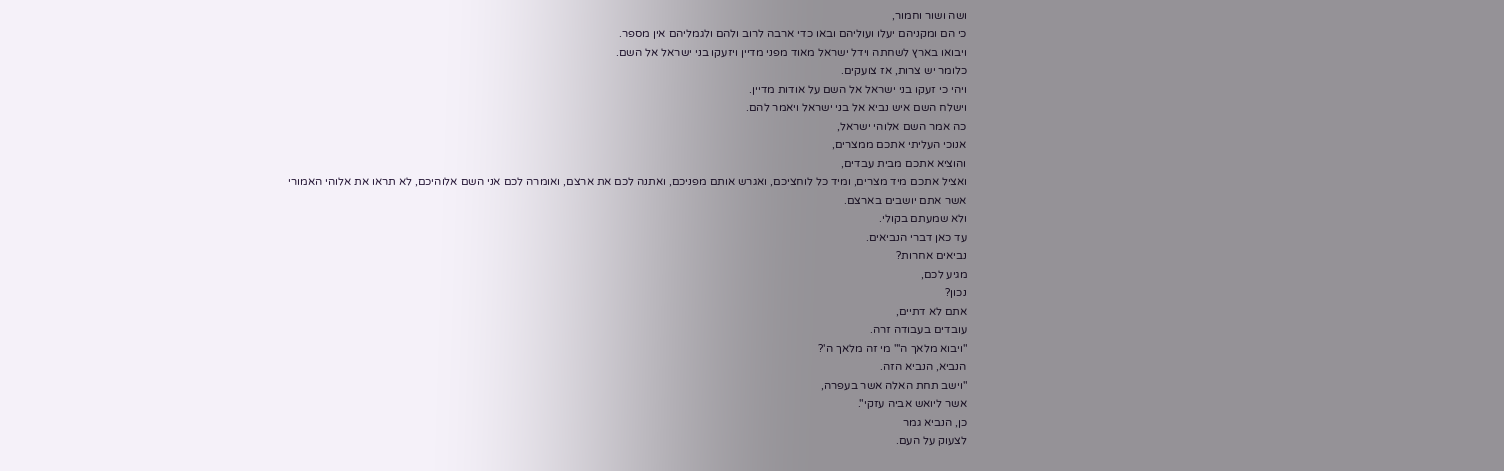ושה ושור וחמור,
כי הם ומקניהם יעלו ועוליהם ובאו כדי ארבה לרוב ולהם ולגמליהם אין מספר.
ויבואו בארץ לשחתה וידל ישראל מאוד מפני מדיין ויזעקו בני ישראל אל השם.
כלומר יש צרות, אז צועקים.
ויהי כי זעקו בני ישראל אל השם על אודות מדיין.
וישלח השם איש נביא אל בני ישראל ויאמר להם.
כה אמר השם אלוהי ישראל,
אנוכי העליתי אתכם ממצרים,
והוציא אתכם מבית עבדים,
ואציל אתכם מיד מצרים, ומיד כל לוחציכם, ואגרש אותם מפניכם, ואתנה לכם את ארצם, ואומרה לכם אני השם אלוהיכם, לא תראו את אלוהי האמורי אשר אתם יושבים בארצם.
ולא שמעתם בקולי.
עד כאן דברי הנביאים.
נביאים אחרות?
מגיע לכם,
נכון?
אתם לא דתיים,
עובדים בעבודה זרה.
"ויבוא מלאך ה'" מי זה מלאך ה'?
הנביא, הנביא הזה.
"וישב תחת האלה אשר בעפרה,
אשר ליואש אביה עזקי".
כן, הנביא גמר
לצעוק על העם.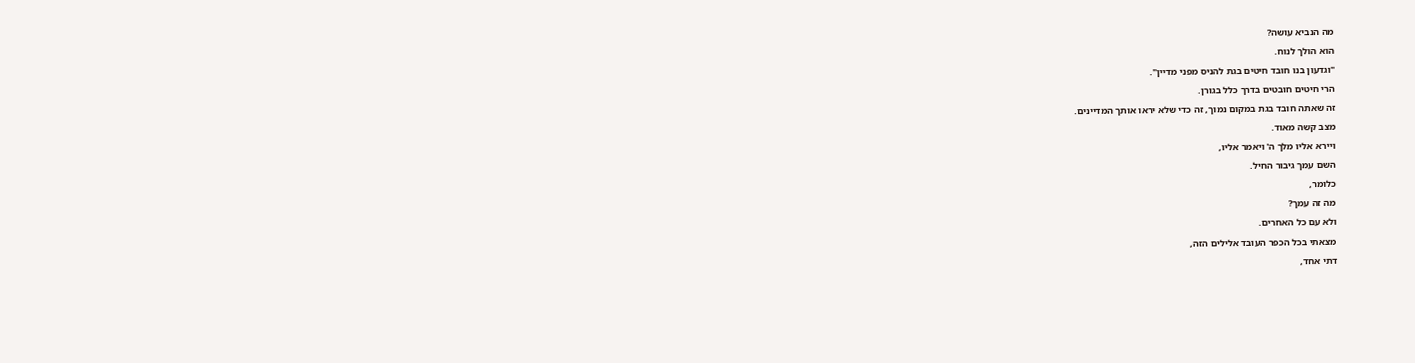מה הנביא עושה?
הוא הולך לנוח.
"וגדעון בנו חובד חיטים בגת להניס מפני מדיין".
הרי חיטים חובטים בדרך כלל בגורן.
זה שאתה חובד בגת במקום נמוך, זה כדי שלא יראו אותך המדיינים.
מצב קשה מאוד.
ויירא אליו מלך ה' ויאמר אליו,
השם עמך גיבור החיל.
כלומר,
מה זה עמך?
ולא עם כל האחרים.
מצאתי בכל הכפר העובד אלילים הזה,
דתי אחד,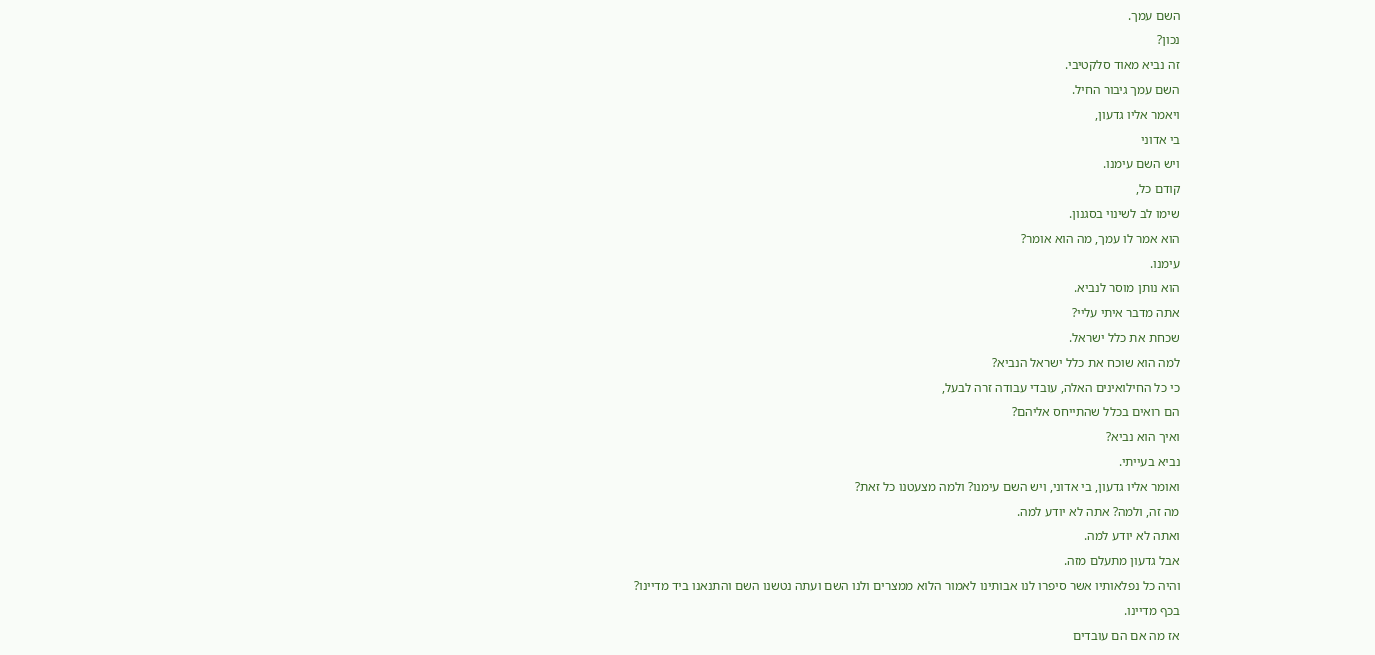השם עמך.
נכון?
זה נביא מאוד סלקטיבי.
השם עמך גיבור החיל.
ויאמר אליו גדעון,
בי אדוני
ויש השם עימנו.
קודם כל,
שימו לב לשינוי בסגנון.
הוא אמר לו עמך, מה הוא אומר?
עימנו.
הוא נותן מוסר לנביא.
אתה מדבר איתי עליי?
שכחת את כלל ישראל.
למה הוא שוכח את כלל ישראל הנביא?
כי כל החילואינים האלה, עובדי עבודה זרה לבעל,
הם רואים בכלל שהתייחס אליהם?
ואיך הוא נביא?
נביא בעייתי.
ואומר אליו גדעון, בי אדוני, ויש השם עימנו? ולמה מצעטנו כל זאת?
מה זה, ולמה? אתה לא יודע למה.
ואתה לא יודע למה.
אבל גדעון מתעלם מזה.
והיה כל נפלאותיו אשר סיפרו לנו אבותינו לאמור הלוא ממצרים ולנו השם ועתה נטשנו השם והתנאנו ביד מדיינו?
בכף מדיינו.
אז מה אם הם עובדים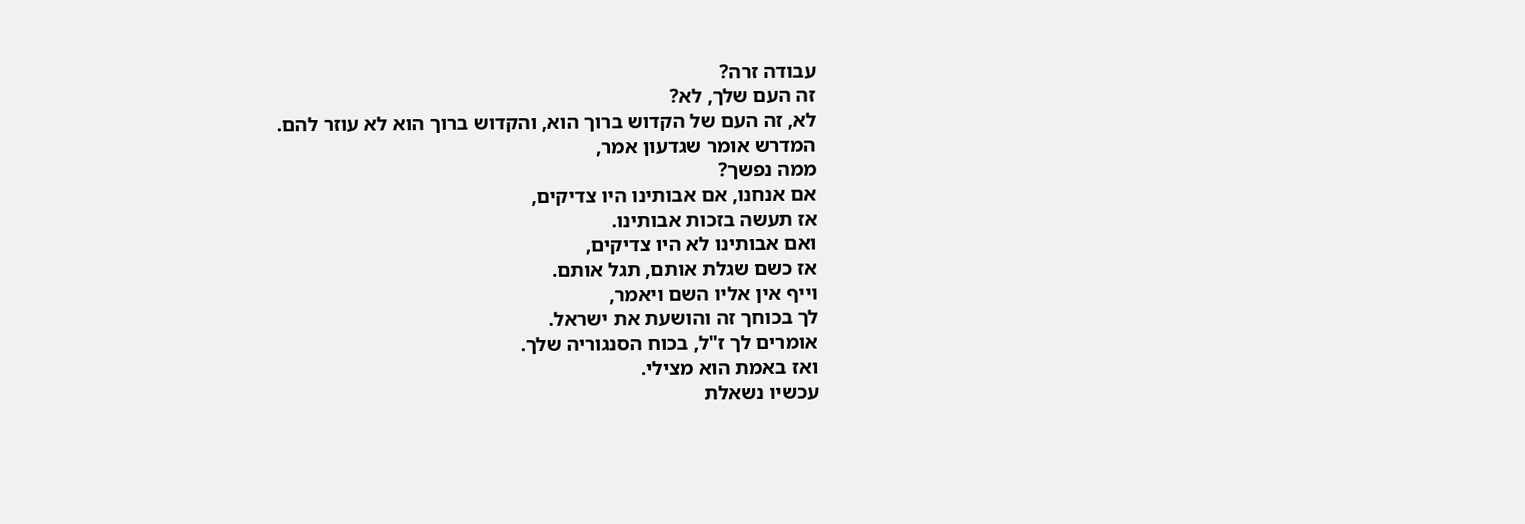עבודה זרה?
זה העם שלך, לא?
לא, זה העם של הקדוש ברוך הוא, והקדוש ברוך הוא לא עוזר להם.
המדרש אומר שגדעון אמר,
ממה נפשך?
אם אנחנו, אם אבותינו היו צדיקים,
אז תעשה בזכות אבותינו.
ואם אבותינו לא היו צדיקים,
אז כשם שגלת אותם, תגל אותם.
וייף אין אליו השם ויאמר,
לך בכוחך זה והושעת את ישראל.
אומרים לך ז"ל, בכוח הסנגוריה שלך.
ואז באמת הוא מצילי.
עכשיו נשאלת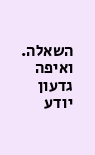השאלה.
ואיפה גדעון יודע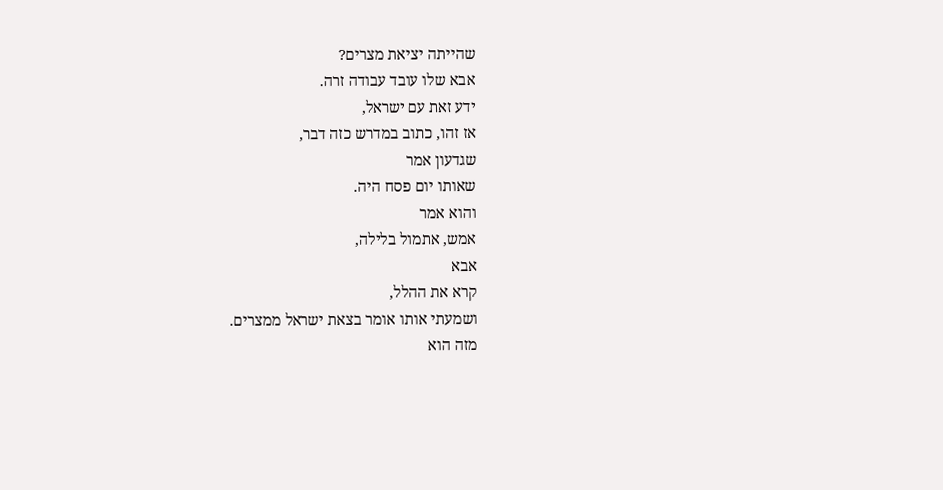שהייתה יציאת מצרים?
אבא שלו עובד עבודה זרה.
ידע זאת עם ישראל,
אז זהו, כתוב במדרש כזה דבר,
שגדעון אמר
שאותו יום פסח היה.
והוא אמר
אמש, אתמול בלילה,
אבא
קרא את ההלל,
ושמעתי אותו אומר בצאת ישראל ממצרים.
מזה הוא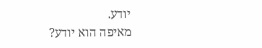יודע.
מאיפה הוא יודע?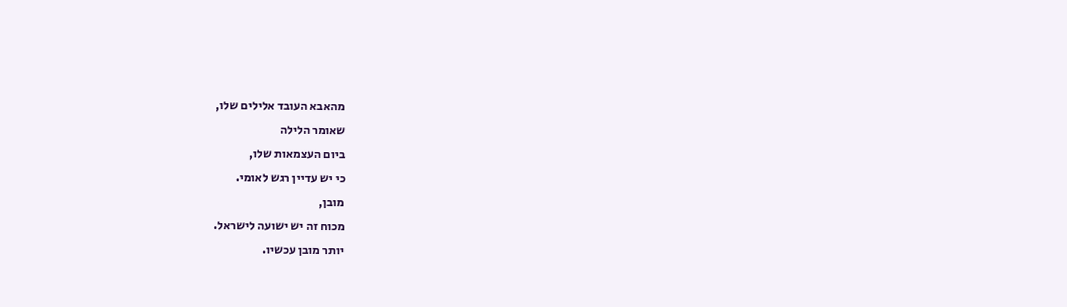מהאבא העובד אלילים שלו,
שאומר הלילה
ביום העצמאות שלו,
כי יש עדיין רגש לאומי.
מובן,
מכוח זה יש ישועה לישראל.
יותר מובן עכשיו.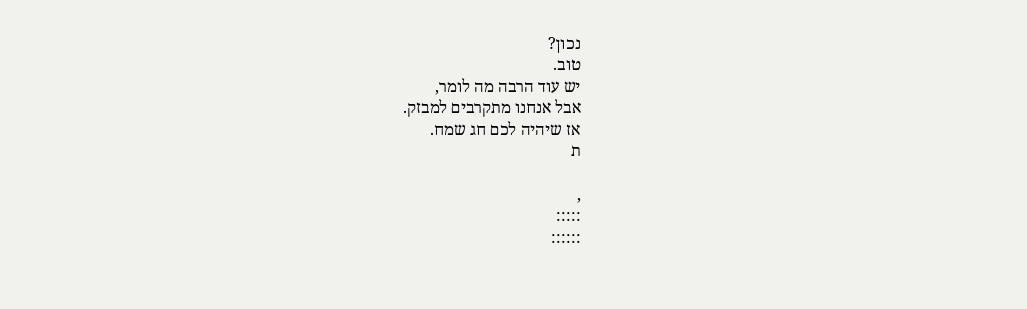נכון?
טוב.
יש עוד הרבה מה לומר,
אבל אנחנו מתקרבים למבזק.
אז שיהיה לכם חג שמח.
ת

,
:::::
::::::